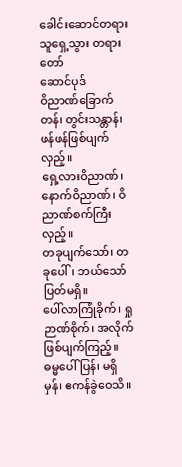ခေါင်းဆောင်တရား သူရှေ့သွား တရားတော်
ဆောင်ပုဒ်
ဝိညာဏ်ခြောက်တန်၊ တွင်းသန္တာန်၊ ဖန်ဖန်ဖြစ်ပျက်လှည့်။
ရှေ့လားဝိညာဏ်၊ နောက်ဝိညာဏ်၊ ဝိညာဏ်စက်ကြီးလှည့်။
တခုပျက်သော်၊ တခုပေါ်၊ ဘယ်သော်ပြတ်မရှိ။
ပေါ်လာကြုံခိုက်၊ ရှုဉာဏ်စိုက်၊ အလိုက်ဖြစ်ပျက်ကြည့်။
ဓမ္မပေါ်ပြန်၊ မရှိမှန်၊ ဧကန်ခွဲဝေသိ။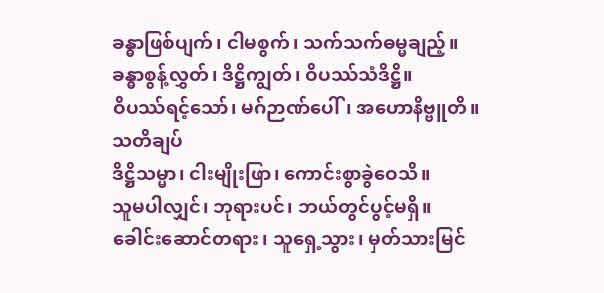ခန္ဓာဖြစ်ပျက်၊ ငါမစွက်၊ သက်သက်ဓမ္မချည့်။
ခန္ဓာစွန့်လွှတ်၊ ဒိဋ္ဌိကျွတ်၊ ဝိပဿ်သံဒိဋ္ဌိ။
ဝိပဿ်ရင့်သော်၊ မဂ်ဉာဏ်ပေါ်၊ အဟောနိဗ္ဗူတိ။
သတိချပ်
ဒိဋ္ဌိသမ္မာ၊ ငါးမျိုးဖြာ၊ ကောင်းစွာခွဲဝေသိ။
သူမပါလျှင်၊ ဘုရားပင်၊ ဘယ်တွင်ပွင့်မရှိ။
ခေါင်းဆောင်တရား၊ သူရှေ့သွား၊ မှတ်သားမြင်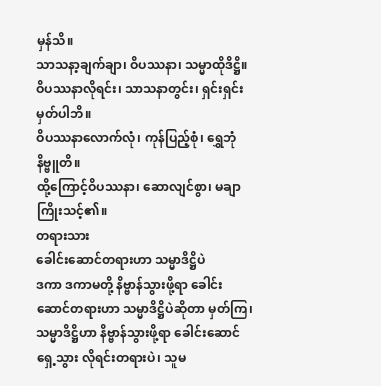မှန်သိ။
သာသနာ့ချက်ချာ၊ ဝိပဿနာ၊ သမ္မာထိုဒိဋ္ဌိ။
ဝိပဿနာလိုရင်း၊ သာသနာတွင်း၊ ရှင်းရှင်းမှတ်ပါဘိ။
ဝိပဿနာလောက်လုံ၊ ကုန်ပြည့်စုံ၊ ရွှေဘုံနိဗ္ဗူတိ။
ထို့ကြောင့်ဝိပဿနာ၊ ဆောလျင်စွာ၊ မချာကြိုးသင့်၏။
တရားသား
ခေါင်းဆောင်တရားဟာ သမ္မာဒိဋ္ဌိပဲ
ဒကာ ဒကာမတို့ နိဗ္ဗာန်သွားဖို့ရာ ခေါင်းဆောင်တရားဟာ သမ္မာဒိဋ္ဌိပဲဆိုတာ မှတ်ကြ၊ သမ္မာဒိဋ္ဌိဟာ နိဗ္ဗာန်သွားဖို့ရာ ခေါင်းဆောင်ရှေ့သွား လိုရင်းတရားပဲ၊ သူမ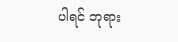ပါရင် ဘုရား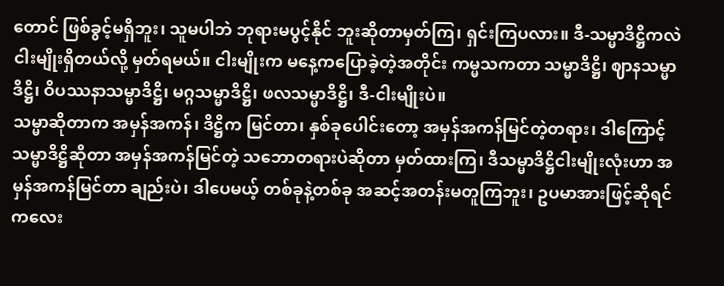တောင် ဖြစ်ခွင့်မရှိဘူး၊ သူမပါဘဲ ဘုရားမပွင့်နိုင် ဘူးဆိုတာမှတ်ကြ၊ ရှင်းကြပလား။ ဒီ-သမ္မာဒိဋ္ဌိကလဲ ငါးမျိုးရှိတယ်လို့ မှတ်ရမယ်။ ငါးမျိုးက မနေ့ကပြောခဲ့တဲ့အတိုင်း ကမ္မသကတာ သမ္မာဒိဋ္ဌိ၊ ဈာနသမ္မာဒိဋ္ဌိ၊ ဝိပဿနာသမ္မာဒိဋ္ဌိ၊ မဂ္ဂသမ္မာဒိဋ္ဌိ၊ ဖလသမ္မာဒိဋ္ဌိ၊ ဒီ-ငါးမျိုးပဲ။
သမ္မာဆိုတာက အမှန်အကန်၊ ဒိဋ္ဌိက မြင်တာ၊ နှစ်ခုပေါင်းတော့ အမှန်အကန်မြင်တဲ့တရား၊ ဒါကြောင့် သမ္မာဒိဋ္ဌိဆိုတာ အမှန်အကန်မြင်တဲ့ သဘောတရားပဲဆိုတာ မှတ်ထားကြ၊ ဒီသမ္မာဒိဋ္ဌိငါးမျိုးလုံးဟာ အမှန်အကန်မြင်တာ ချည်းပဲ၊ ဒါပေမယ့် တစ်ခုနဲ့တစ်ခု အဆင့်အတန်းမတူကြဘူး၊ ဥပမာအားဖြင့်ဆိုရင် ကလေး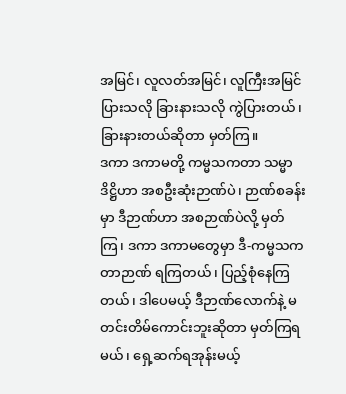အမြင်၊ လူလတ်အမြင်၊ လူကြီးအမြင်ပြားသလို ခြားနားသလို ကွဲပြားတယ်၊ ခြားနားတယ်ဆိုတာ မှတ်ကြ။
ဒကာ ဒကာမတို့ ကမ္မသကတာ သမ္မာဒိဋ္ဌိဟာ အစဦးဆုံးဉာဏ်ပဲ၊ ဉာဏ်စခန်းမှာ ဒီဉာဏ်ဟာ အစဉာဏ်ပဲလို့ မှတ်ကြ၊ ဒကာ ဒကာမတွေမှာ ဒီ-ကမ္မသကတာဉာဏ် ရကြတယ်၊ ပြည့်စုံနေကြတယ်၊ ဒါပေမယ့် ဒီဉာဏ်လောက်နဲ့ မတင်းတိမ်ကောင်းဘူးဆိုတာ မှတ်ကြရမယ်၊ ရှေ့ဆက်ရအုန်းမယ့်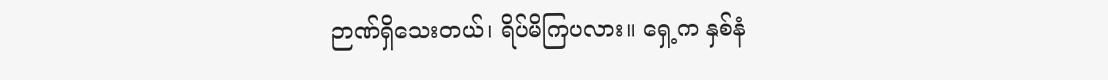ဉာဏ်ရှိသေးတယ်၊ ရိပ်မိကြပလား။ ရှေ့က နှစ်နံ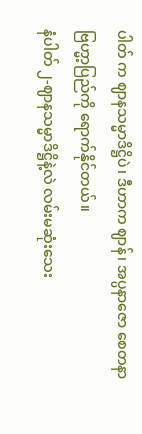ပါတ် က ဈာနသမ္မာဒိဋ္ဌိပဲ၊ ဒီဟာက ဈာန်၊ အပ္ပနာဇော စေတနာ ဗြဟ္မာ့ပြည်ကို ရောက်နိုင်တယ်။
နံပါတ် ၂-ဈာနသမ္မာဒိဋ္ဌိနဲ့လဲ လမ်းမဆုံးသေး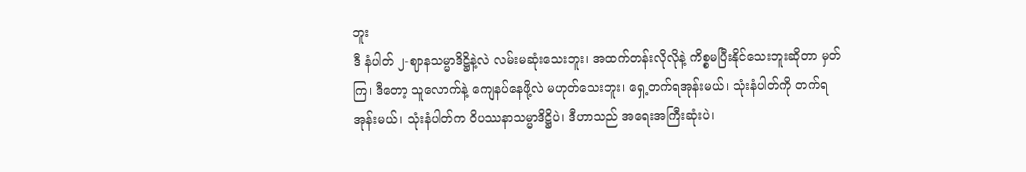ဘူး
ဒီ နံပါတ် ၂-ဈာနသမ္မာဒိဋ္ဌိနဲ့လဲ လမ်းမဆုံးသေးဘူး၊ အထက်တန်းလိုလိုနဲ့ ကိစ္စမပြီးနိုင်သေးဘူးဆိုတာ မှတ်ကြ၊ ဒီတော့ သူလောက်နဲ့ ကျေနပ်နေဖို့လဲ မဟုတ်သေးဘူး၊ ရှေ့တက်ရအုန်းမယ်၊ သုံးနံပါတ်ကို တက်ရအုန်းမယ်၊ သုံးနံပါတ်က ဝိပဿနာသမ္မာဒိဋ္ဌိပဲ၊ ဒီဟာသည် အရေးအကြီးဆုံးပဲ၊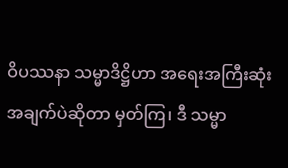ဝိပဿနာ သမ္မာဒိဋ္ဌိဟာ အရေးအကြီးဆုံး အချက်ပဲဆိုတာ မှတ်ကြ၊ ဒီ သမ္မာ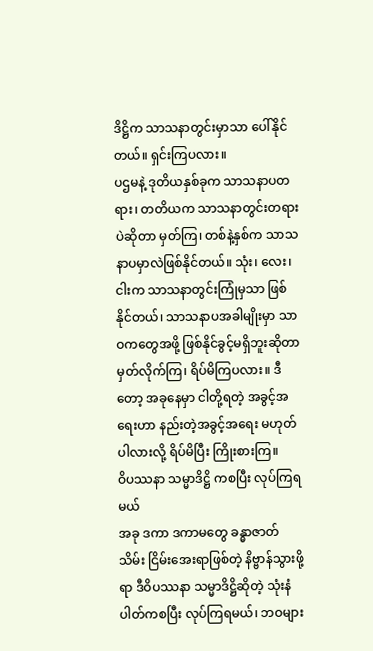ဒိဋ္ဌိက သာသနာတွင်းမှာသာ ပေါ်နိုင်တယ်။ ရှင်းကြပလား။
ပဌမနဲ့ ဒုတိယနှစ်ခုက သာသနာပတရား၊ တတိယက သာသနာတွင်းတရားပဲဆိုတာ မှတ်ကြ၊ တစ်နဲ့နှစ်က သာသနာပမှာလဲဖြစ်နိုင်တယ်။ သုံး၊ လေး၊ ငါးက သာသနာတွင်းကြုံမှသာ ဖြစ်နိုင်တယ်၊ သာသနာပအခါမျိုးမှာ သာဝကတွေအဖို့ ဖြစ်နိုင်ခွင့်မရှိဘူးဆိုတာ မှတ်လိုက်ကြ၊ ရိပ်မိကြပလား။ ဒီတော့ အခုနေမှာ ငါတို့ရတဲ့ အခွင့်အရေးဟာ နည်းတဲ့အခွင့်အရေး မဟုတ်ပါလားလို့ ရိပ်မိပြီး ကြိုးစားကြ။
ဝိပဿနာ သမ္မာဒိဋ္ဌိ ကစပြီး လုပ်ကြရမယ်
အခု ဒကာ ဒကာမတွေ ခန္ဓာဇာတ်သိမ်း ငြိမ်းအေးရာဖြစ်တဲ့ နိဗ္ဗာန်သွားဖို့ရာ ဒီဝိပဿနာ သမ္မာဒိဋ္ဌိဆိုတဲ့ သုံးနံပါတ်ကစပြီး လုပ်ကြရမယ်၊ ဘဝများ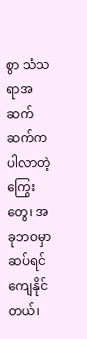စွာ သံသရာအဆက်ဆက်က ပါလာတဲ့ကြွေးတွေ၊ အခုဘဝမှာဆပ်ရင် ကျေနိုင် တယ်၊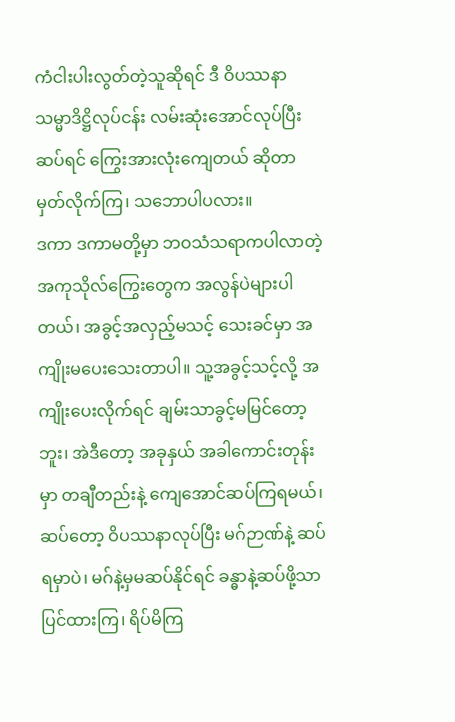ကံငါးပါးလွတ်တဲ့သူဆိုရင် ဒီ ဝိပဿနာ သမ္မာဒိဋ္ဌိလုပ်ငန်း လမ်းဆုံးအောင်လုပ်ပြီးဆပ်ရင် ကြွေးအားလုံးကျေတယ် ဆိုတာ မှတ်လိုက်ကြ၊ သဘောပါပလား။
ဒကာ ဒကာမတို့မှာ ဘဝသံသရာကပါလာတဲ့ အကုသိုလ်ကြွေးတွေက အလွန်ပဲများပါတယ်၊ အခွင့်အလှည့်မသင့် သေးခင်မှာ အကျိုးမပေးသေးတာပါ။ သူ့အခွင့်သင့်လို့ အကျိုးပေးလိုက်ရင် ချမ်းသာခွင့်မမြင်တော့ဘူး၊ အဲဒီတော့ အခုနှယ် အခါကောင်းတုန်းမှာ တချီတည်းနဲ့ ကျေအောင်ဆပ်ကြရမယ်၊ ဆပ်တော့ ဝိပဿနာလုပ်ပြီး မဂ်ဉာဏ်နဲ့ ဆပ်ရမှာပဲ၊ မဂ်နဲ့မှမဆပ်နိုင်ရင် ခန္ဓာနဲ့ဆပ်ဖို့သာ ပြင်ထားကြ၊ ရိပ်မိကြ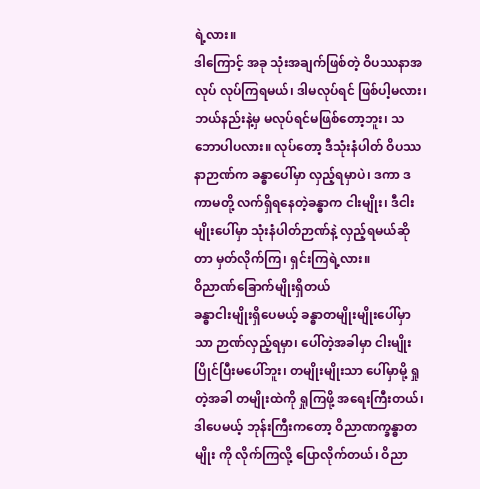ရဲ့လား။
ဒါကြောင့် အခု သုံးအချက်ဖြစ်တဲ့ ဝိပဿနာအလုပ် လုပ်ကြရမယ်၊ ဒါမလုပ်ရင် ဖြစ်ပါ့မလား၊ ဘယ်နည်းနဲ့မှ မလုပ်ရင်မဖြစ်တော့ဘူး၊ သဘောပါပလား။ လုပ်တော့ ဒီသုံးနံပါတ် ဝိပဿနာဉာဏ်က ခန္ဓာပေါ်မှာ လှည့်ရမှာပဲ၊ ဒကာ ဒကာမတို့ လက်ရှိရနေတဲ့ခန္ဓာက ငါးမျိုး၊ ဒီငါးမျိုးပေါ်မှာ သုံးနံပါတ်ဉာဏ်နဲ့ လှည့်ရမယ်ဆိုတာ မှတ်လိုက်ကြ၊ ရှင်းကြရဲ့လား။
ဝိညာဏ်ခြောက်မျိုးရှိတယ်
ခန္ဓာငါးမျိုးရှိပေမယ့် ခန္ဓာတမျိုးမျိုးပေါ်မှာသာ ဉာဏ်လှည့်ရမှာ၊ ပေါ်တဲ့အခါမှာ ငါးမျိုးပြိုင်ပြီးမပေါ်ဘူး၊ တမျိုးမျိုးသာ ပေါ်မှာမို့ ရှုတဲ့အခါ တမျိုးထဲကို ရှုကြဖို့ အရေးကြီးတယ်၊ ဒါပေမယ့် ဘုန်းကြီးကတော့ ဝိညာဏက္ခန္ဓာတမျိုး ကို လိုက်ကြလို့ ပြောလိုက်တယ်၊ ဝိညာ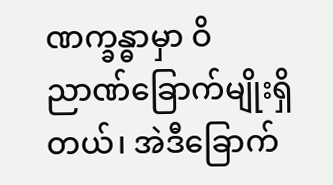ဏက္ခန္ဓာမှာ ဝိညာဏ်ခြောက်မျိုးရှိတယ်၊ အဲဒီခြောက်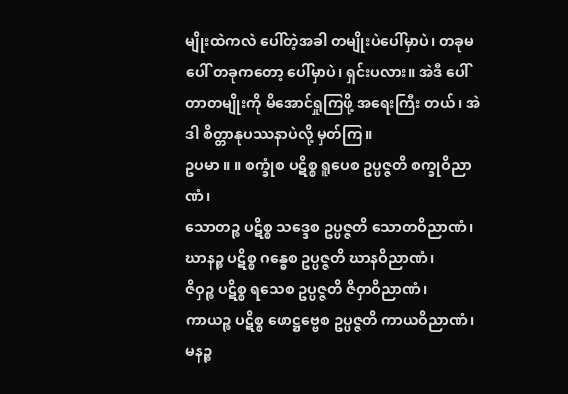မျိုးထဲကလဲ ပေါ်တဲ့အခါ တမျိုးပဲပေါ်မှာပဲ၊ တခုမပေါ် တခုကတော့ ပေါ်မှာပဲ၊ ရှင်းပလား။ အဲဒီ ပေါ်တာတမျိုးကို မိအောင်ရှုကြဖို့ အရေးကြီး တယ်၊ အဲဒါ စိတ္တာနုပဿနာပဲလို့ မှတ်ကြ။
ဥပမာ ။ ။ စက္ခုံစ ပဋိစ္စ ရူပေစ ဥပ္ပဇ္ဇတိ စက္ခုဝိညာဏံ၊
သောတဉ္စ ပဋိစ္စ သဒ္ဒေစ ဥပ္ပဇ္ဇတိ သောတဝိညာဏံ၊
ဃာနဉ္စ ပဋိစ္စ ဂန္ဓေစ ဥပ္ပဇ္ဇတိ ဃာနဝိညာဏံ၊
ဇိဝှဉ္စ ပဋိစ္စ ရသေစ ဥပ္ပဇ္ဇတိ ဇိဝှာဝိညာဏံ၊
ကာယဉ္စ ပဋိစ္စ ဖောဋ္ဌဗ္ဗေစ ဥပ္ပဇ္ဇတိ ကာယဝိညာဏံ၊
မနဉ္စ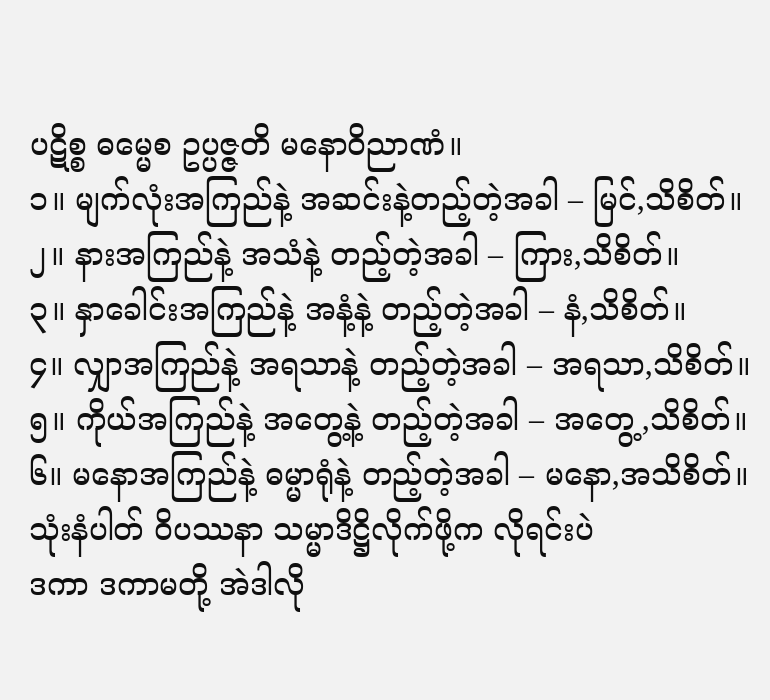ပဋိစ္စ ဓမ္မေစ ဥပ္ပဇ္ဇတိ မနောဝိညာဏံ။
၁။ မျက်လုံးအကြည်နဲ့ အဆင်းနဲ့တည့်တဲ့အခါ – မြင်,သိစိတ်။
၂။ နားအကြည်နဲ့ အသံနဲ့ တည့်တဲ့အခါ – ကြား,သိစိတ်။
၃။ နှာခေါင်းအကြည်နဲ့ အနံ့နဲ့ တည့်တဲ့အခါ – နံ,သိစိတ်။
၄။ လျှာအကြည်နဲ့ အရသာနဲ့ တည့်တဲ့အခါ – အရသာ,သိစိတ်။
၅။ ကိုယ်အကြည်နဲ့ အတွေ့နဲ့ တည့်တဲ့အခါ – အတွေ့,သိစိတ်။
၆။ မနောအကြည်နဲ့ ဓမ္မာရုံနဲ့ တည့်တဲ့အခါ – မနော,အသိစိတ်။
သုံးနံပါတ် ဝိပဿနာ သမ္မာဒိဋ္ဌိလိုက်ဖို့က လိုရင်းပဲ
ဒကာ ဒကာမတို့ အဲဒါလို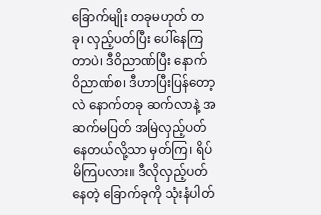ခြောက်မျိုး တခုမဟုတ် တခု၊ လှည့်ပတ်ပြီး ပေါ်နေကြတာပဲ၊ ဒီဝိညာဏ်ပြီး နောက် ဝိညာဏ်စ၊ ဒီဟာပြီးပြန်တော့လဲ နောက်တခု ဆက်လာနဲ့ အဆက်မပြတ် အမြဲလှည့်ပတ်နေတယ်လို့သာ မှတ်ကြ၊ ရိပ်မိကြပလား။ ဒီလိုလှည့်ပတ်နေတဲ့ ခြောက်ခုကို သုံးနံပါတ်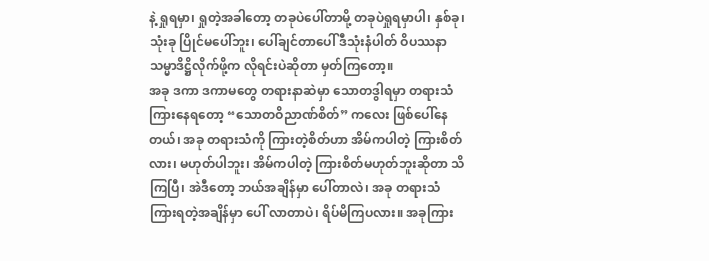နဲ့ ရှုရမှာ၊ ရှုတဲ့အခါတော့ တခုပဲပေါ်တာမို့ တခုပဲရှုရမှာပါ၊ နှစ်ခု၊ သုံးခု ပြိုင်မပေါ်ဘူး၊ ပေါ်ချင်တာပေါ် ဒီသုံးနံပါတ် ဝိပဿနာ သမ္မာဒိဋ္ဌိလိုက်ဖို့က လိုရင်းပဲဆိုတာ မှတ်ကြတော့။
အခု ဒကာ ဒကာမတွေ တရားနာဆဲမှာ သောတဒွါရမှာ တရားသံကြားနေရတော့ “သောတဝိညာဏ်စိတ်” ကလေး ဖြစ်ပေါ်နေတယ်၊ အခု တရားသံကို ကြားတဲ့စိတ်ဟာ အိမ်ကပါတဲ့ ကြားစိတ်လား၊ မဟုတ်ပါဘူး၊ အိမ်ကပါတဲ့ ကြားစိတ်မဟုတ်ဘူးဆိုတာ သိကြပြီ၊ အဲဒီတော့ ဘယ်အချိန်မှာ ပေါ်တာလဲ၊ အခု တရားသံ ကြားရတဲ့အချိန်မှာ ပေါ် လာတာပဲ၊ ရိပ်မိကြပလား။ အခုကြား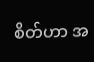စိတ်ဟာ အ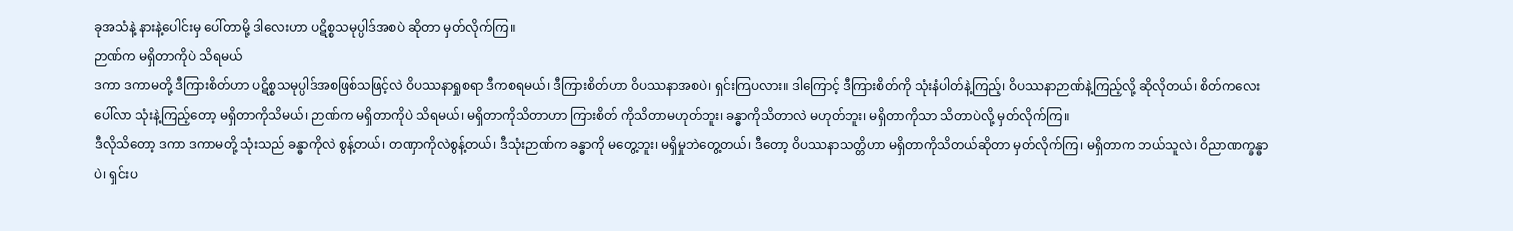ခုအသံနဲ့ နားနဲ့ပေါင်းမှ ပေါ်တာမို့ ဒါလေးဟာ ပဋိစ္စသမုပ္ပါဒ်အစပဲ ဆိုတာ မှတ်လိုက်ကြ။
ဉာဏ်က မရှိတာကိုပဲ သိရမယ်
ဒကာ ဒကာမတို့ ဒီကြားစိတ်ဟာ ပဋိစ္စသမုပ္ပါဒ်အစဖြစ်သဖြင့်လဲ ဝိပဿနာရှုစရာ ဒီကစရမယ်၊ ဒီကြားစိတ်ဟာ ဝိပဿနာအစပဲ၊ ရှင်းကြပလား။ ဒါကြောင့် ဒီကြားစိတ်ကို သုံးနံပါတ်နဲ့ကြည့်၊ ဝိပဿနာဉာဏ်နဲ့ကြည့်လို့ ဆိုလိုတယ်၊ စိတ်ကလေးပေါ်လာ သုံးနဲ့ကြည့်တော့ မရှိတာကိုသိမယ်၊ ဉာဏ်က မရှိတာကိုပဲ သိရမယ်၊ မရှိတာကိုသိတာဟာ ကြားစိတ် ကိုသိတာမဟုတ်ဘူး၊ ခန္ဓာကိုသိတာလဲ မဟုတ်ဘူး၊ မရှိတာကိုသာ သိတာပဲလို့ မှတ်လိုက်ကြ။
ဒီလိုသိတော့ ဒကာ ဒကာမတို့ သုံးသည် ခန္ဓာကိုလဲ စွန့်တယ်၊ တဏှာကိုလဲစွန့်တယ်၊ ဒီသုံးဉာဏ်က ခန္ဓာကို မတွေ့ဘူး၊ မရှိမှုဘဲတွေ့တယ်၊ ဒီတော့ ဝိပဿနာသတ္တိဟာ မရှိတာကိုသိတယ်ဆိုတာ မှတ်လိုက်ကြ၊ မရှိတာက ဘယ်သူလဲ၊ ဝိညာဏက္ခန္ဓာပဲ၊ ရှင်းပ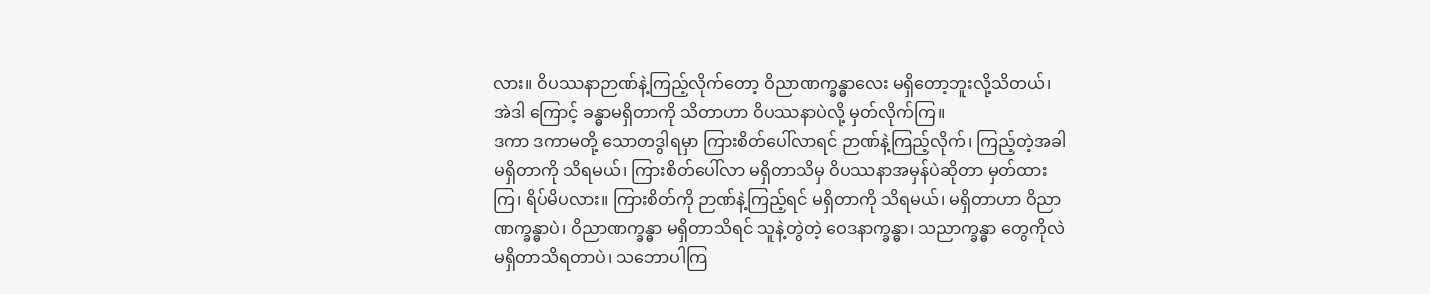လား။ ဝိပဿနာဉာဏ်နဲ့ကြည့်လိုက်တော့ ဝိညာဏက္ခန္ဓာလေး မရှိတော့ဘူးလို့သိတယ်၊ အဲဒါ ကြောင့် ခန္ဓာမရှိတာကို သိတာဟာ ဝိပဿနာပဲလို့ မှတ်လိုက်ကြ။
ဒကာ ဒကာမတို့ သောတဒွါရမှာ ကြားစိတ်ပေါ်လာရင် ဉာဏ်နဲ့ကြည့်လိုက်၊ ကြည့်တဲ့အခါ မရှိတာကို သိရမယ်၊ ကြားစိတ်ပေါ်လာ မရှိတာသိမှ ဝိပဿနာအမှန်ပဲဆိုတာ မှတ်ထားကြ၊ ရိပ်မိပလား။ ကြားစိတ်ကို ဉာဏ်နဲ့ကြည့်ရင် မရှိတာကို သိရမယ်၊ မရှိတာဟာ ဝိညာဏက္ခန္ဓာပဲ၊ ဝိညာဏက္ခန္ဓာ မရှိတာသိရင် သူနဲ့တွဲတဲ့ ဝေဒနာက္ခန္ဓာ၊ သညာက္ခန္ဓာ တွေကိုလဲ မရှိတာသိရတာပဲ၊ သဘောပါကြ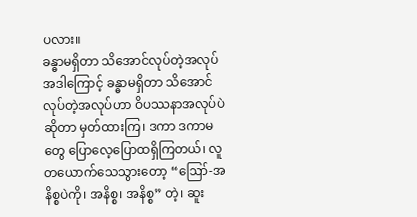ပလား။
ခန္ဓာမရှိတာ သိအောင်လုပ်တဲ့အလုပ်
အဒါကြောင့် ခန္ဓာမရှိတာ သိအောင်လုပ်တဲ့အလုပ်ဟာ ဝိပဿနာအလုပ်ပဲဆိုတာ မှတ်ထားကြ၊ ဒကာ ဒကာမ တွေ ပြောလေ့ပြောထရှိကြတယ်၊ လူတယောက်သေသွားတော့ “ဪ-အနိစ္စပဲကို၊ အနိစ္စ၊ အနိစ္စ” တဲ့၊ ဆူး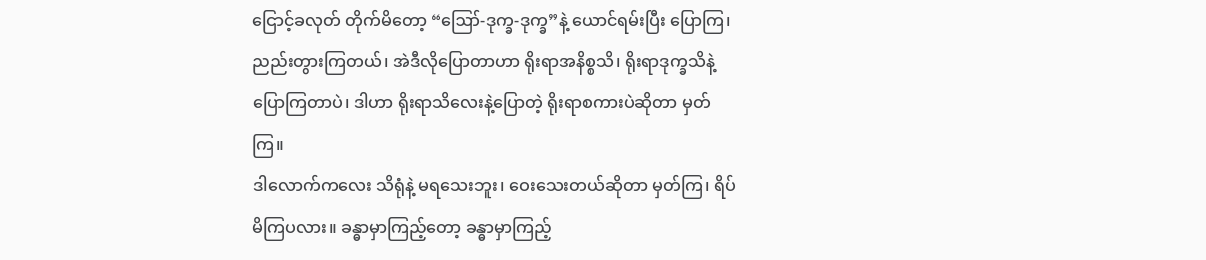ငြောင့်ခလုတ် တိုက်မိတော့ “ဪ-ဒုက္ခ-ဒုက္ခ”နဲ့ ယောင်ရမ်းပြီး ပြောကြ၊ ညည်းတွားကြတယ်၊ အဲဒီလိုပြောတာဟာ ရိုးရာအနိစ္စသိ၊ ရိုးရာဒုက္ခသိနဲ့ ပြောကြတာပဲ၊ ဒါဟာ ရိုးရာသိလေးနဲ့ပြောတဲ့ ရိုးရာစကားပဲဆိုတာ မှတ်ကြ။
ဒါလောက်ကလေး သိရုံနဲ့ မရသေးဘူး၊ ဝေးသေးတယ်ဆိုတာ မှတ်ကြ၊ ရိပ်မိကြပလား။ ခန္ဓာမှာကြည့်တော့ ခန္ဓာမှာကြည့်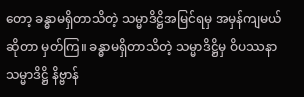တော့ ခန္ဓာမရှိတာသိတဲ့ သမ္မာဒိဋ္ဌိအမြင်ရမှ အမှန်ကျမယ်ဆိုတာ မှတ်ကြ။ ခန္ဓာမရှိတာသိတဲ့ သမ္မာဒိဋ္ဌိမှ ဝိပဿနာသမ္မာဒိဋ္ဌိ နိဗ္ဗာန်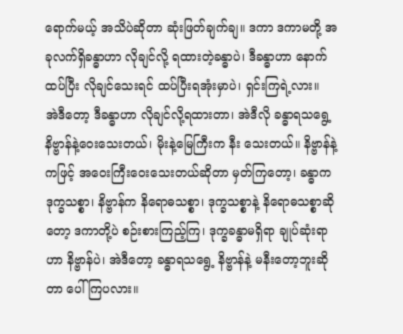ရောက်မယ့် အသိပဲဆိုတာ ဆုံးဖြတ်ချက်ချ။ ဒကာ ဒကာမတို့ အခုလက်ရှိခန္ဓာဟာ လိုချင်လို့ ရထားတဲ့ခန္ဓာပဲ၊ ဒီခန္ဓာဟာ နောက်ထပ်ပြီး လိုချင်သေးရင် ထပ်ပြီးရအုံးမှာပဲ၊ ရှင်းကြရဲ့လား။
အဲဒီတော့ ဒီခန္ဓာဟာ လိုချင်လို့ရထားတာ၊ အဲဒီလို ခန္ဓာရသရွေ့ နိဗ္ဗာန်နဲ့ဝေးသေးတယ်၊ မိုးနဲ့မြေကြီးက နီး သေးတယ်။ နိဗ္ဗာန်နဲ့ကဖြင့် အဝေးကြီးဝေးသေးတယ်ဆိုတာ မှတ်ကြတော့၊ ခန္ဓာက ဒုက္ခသစ္စာ၊ နိဗ္ဗာန်က နိရောဓသစ္စာ၊ ဒုက္ခသစ္စာနဲ့ နိရောဓသစ္စာဆိုတော့ ဒကာတို့ပဲ စဉ်းစားကြည့်ကြ၊ ဒုက္ခခန္ဓာမရှိရာ ချုပ်ဆုံးရာဟာ နိဗ္ဗာန်ပဲ၊ အဲဒီတော့ ခန္ဓာရသရွေ့ နိဗ္ဗာန်နဲ့ မနီးတော့ဘူးဆိုတာ ပေါ်ကြပလား။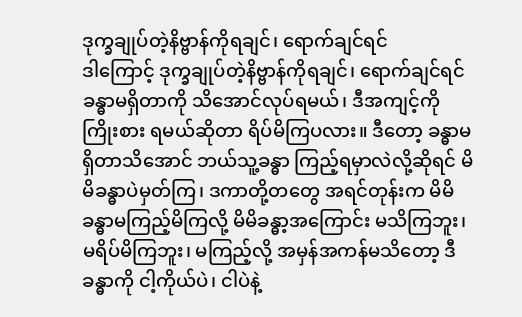ဒုက္ခချုပ်တဲ့နိဗ္ဗာန်ကိုရချင်၊ ရောက်ချင်ရင်
ဒါကြောင့် ဒုက္ခချုပ်တဲ့နိဗ္ဗာန်ကိုရချင်၊ ရောက်ချင်ရင် ခန္ဓာမရှိတာကို သိအောင်လုပ်ရမယ်၊ ဒီအကျင့်ကိုကြိုးစား ရမယ်ဆိုတာ ရိပ်မိကြပလား။ ဒီတော့ ခန္ဓာမရှိတာသိအောင် ဘယ်သူ့ခန္ဓာ ကြည့်ရမှာလဲလို့ဆိုရင် မိမိခန္ဓာပဲမှတ်ကြ၊ ဒကာတို့တတွေ အရင်တုန်းက မိမိခန္ဓာမကြည့်မိကြလို့ မိမိခန္ဓာ့အကြောင်း မသိကြဘူး၊ မရိပ်မိကြဘူး၊ မကြည့်လို့ အမှန်အကန်မသိတော့ ဒီခန္ဓာကို ငါ့ကိုယ်ပဲ၊ ငါပဲနဲ့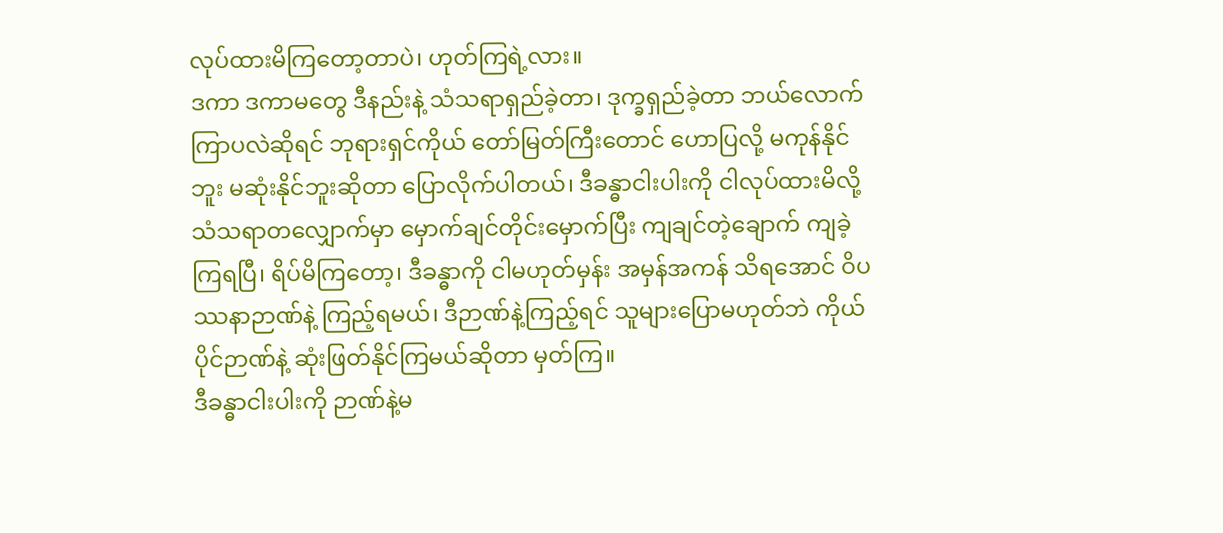လုပ်ထားမိကြတော့တာပဲ၊ ဟုတ်ကြရဲ့လား။
ဒကာ ဒကာမတွေ ဒီနည်းနဲ့ သံသရာရှည်ခဲ့တာ၊ ဒုက္ခရှည်ခဲ့တာ ဘယ်လောက်ကြာပလဲဆိုရင် ဘုရားရှင်ကိုယ် တော်မြတ်ကြီးတောင် ဟောပြလို့ မကုန်နိုင်ဘူး မဆုံးနိုင်ဘူးဆိုတာ ပြောလိုက်ပါတယ်၊ ဒီခန္ဓာငါးပါးကို ငါလုပ်ထားမိလို့ သံသရာတလျှောက်မှာ မှောက်ချင်တိုင်းမှောက်ပြီး ကျချင်တဲ့ချောက် ကျခဲ့ကြရပြီ၊ ရိပ်မိကြတော့၊ ဒီခန္ဓာကို ငါမဟုတ်မှန်း အမှန်အကန် သိရအောင် ဝိပဿနာဉာဏ်နဲ့ ကြည့်ရမယ်၊ ဒီဉာဏ်နဲ့ကြည့်ရင် သူများပြောမဟုတ်ဘဲ ကိုယ်ပိုင်ဉာဏ်နဲ့ ဆုံးဖြတ်နိုင်ကြမယ်ဆိုတာ မှတ်ကြ။
ဒီခန္ဓာငါးပါးကို ဉာဏ်နဲ့မ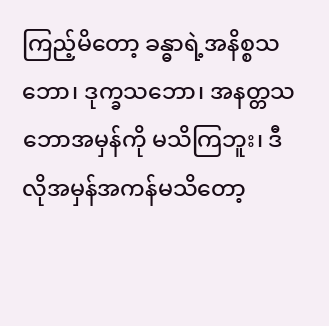ကြည့်မိတော့ ခန္ဓာရဲ့အနိစ္စသဘော၊ ဒုက္ခသဘော၊ အနတ္တသဘောအမှန်ကို မသိကြဘူး၊ ဒီလိုအမှန်အကန်မသိတော့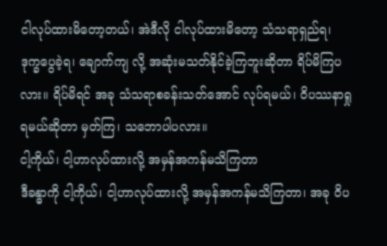ငါလုပ်ထားမိတော့တယ်၊ အဲဒီလို ငါလုပ်ထားမိတော့ သံသရာရှည်ရ၊ ဒုက္ခပွေခဲ့ရ၊ ချောက်ကျ လို့ အဆုံးမသတ်နိုင်ခဲ့ကြဘူးဆိုတာ ရိပ်မိကြပလား။ ရိပ်မိရင် အခု သံသရာစခန်းသတ်အောင် လုပ်ရမယ်၊ ဝိပဿနာရှု ရမယ်ဆိုတာ မှတ်ကြ၊ သဘောပါပလား။
ငါ့ကိုယ်၊ ငါ့ဟာလုပ်ထားလို့ အမှန်အကန်မသိကြတာ
ဒီခန္ဓာကို ငါ့ကိုယ်၊ ငါ့ဟာလုပ်ထားလို့ အမှန်အကန်မသိကြတာ၊ အခု ဝိပ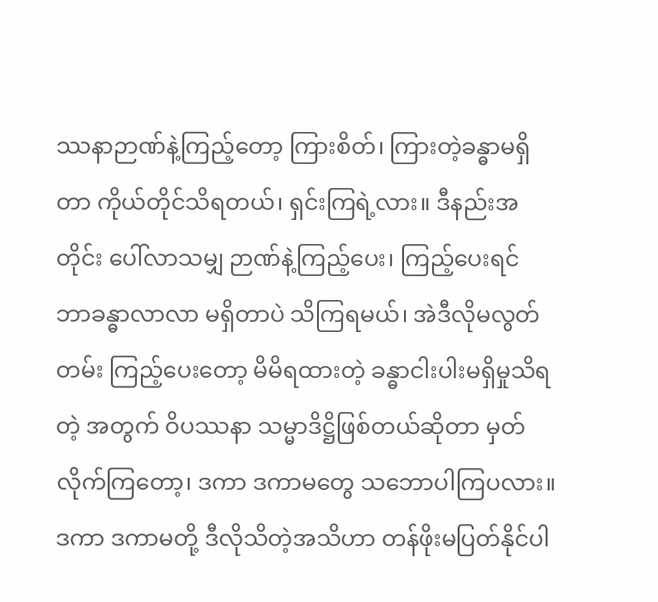ဿနာဉာဏ်နဲ့ကြည့်တော့ ကြားစိတ်၊ ကြားတဲ့ခန္ဓာမရှိတာ ကိုယ်တိုင်သိရတယ်၊ ရှင်းကြရဲ့လား။ ဒီနည်းအတိုင်း ပေါ်လာသမျှ ဉာဏ်နဲ့ကြည့်ပေး၊ ကြည့်ပေးရင် ဘာခန္ဓာလာလာ မရှိတာပဲ သိကြရမယ်၊ အဲဒီလိုမလွတ်တမ်း ကြည့်ပေးတော့ မိမိရထားတဲ့ ခန္ဓာငါးပါးမရှိမှုသိရတဲ့ အတွက် ဝိပဿနာ သမ္မာဒိဋ္ဌိဖြစ်တယ်ဆိုတာ မှတ်လိုက်ကြတော့၊ ဒကာ ဒကာမတွေ သဘောပါကြပလား။
ဒကာ ဒကာမတို့ ဒီလိုသိတဲ့အသိဟာ တန်ဖိုးမပြတ်နိုင်ပါ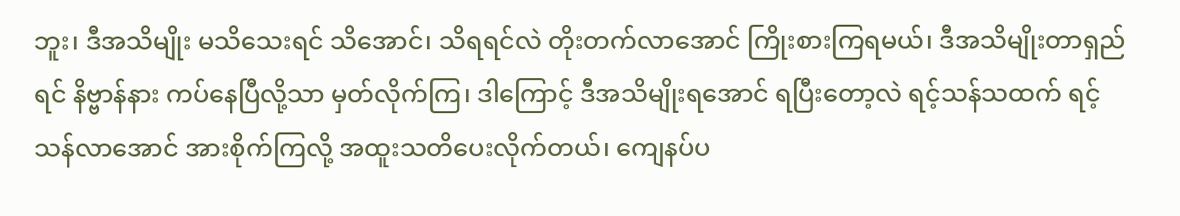ဘူး၊ ဒီအသိမျိုး မသိသေးရင် သိအောင်၊ သိရရင်လဲ တိုးတက်လာအောင် ကြိုးစားကြရမယ်၊ ဒီအသိမျိုးတာရှည်ရင် နိဗ္ဗာန်နား ကပ်နေပြီလို့သာ မှတ်လိုက်ကြ၊ ဒါကြောင့် ဒီအသိမျိုးရအောင် ရပြီးတော့လဲ ရင့်သန်သထက် ရင့်သန်လာအောင် အားစိုက်ကြလို့ အထူးသတိပေးလိုက်တယ်၊ ကျေနပ်ပ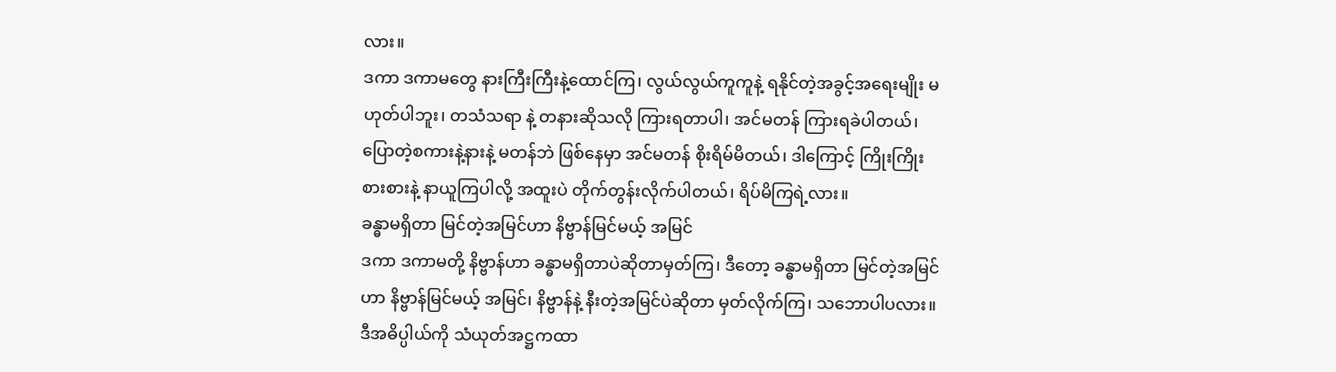လား။
ဒကာ ဒကာမတွေ နားကြီးကြီးနဲ့ထောင်ကြ၊ လွယ်လွယ်ကူကူနဲ့ ရနိုင်တဲ့အခွင့်အရေးမျိုး မဟုတ်ပါဘူး၊ တသံသရာ နဲ့ တနားဆိုသလို ကြားရတာပါ၊ အင်မတန် ကြားရခဲပါတယ်၊ ပြောတဲ့စကားနဲ့နားနဲ့ မတန်ဘဲ ဖြစ်နေမှာ အင်မတန် စိုးရိမ်မိတယ်၊ ဒါကြောင့် ကြိုးကြိုးစားစားနဲ့ နာယူကြပါလို့ အထူးပဲ တိုက်တွန်းလိုက်ပါတယ်၊ ရိပ်မိကြရဲ့လား။
ခန္ဓာမရှိတာ မြင်တဲ့အမြင်ဟာ နိဗ္ဗာန်မြင်မယ့် အမြင်
ဒကာ ဒကာမတို့ နိဗ္ဗာန်ဟာ ခန္ဓာမရှိတာပဲဆိုတာမှတ်ကြ၊ ဒီတော့ ခန္ဓာမရှိတာ မြင်တဲ့အမြင်ဟာ နိဗ္ဗာန်မြင်မယ့် အမြင်၊ နိဗ္ဗာန်နဲ့ နီးတဲ့အမြင်ပဲဆိုတာ မှတ်လိုက်ကြ၊ သဘောပါပလား။ ဒီအဓိပ္ပါယ်ကို သံယုတ်အဋ္ဌကထာ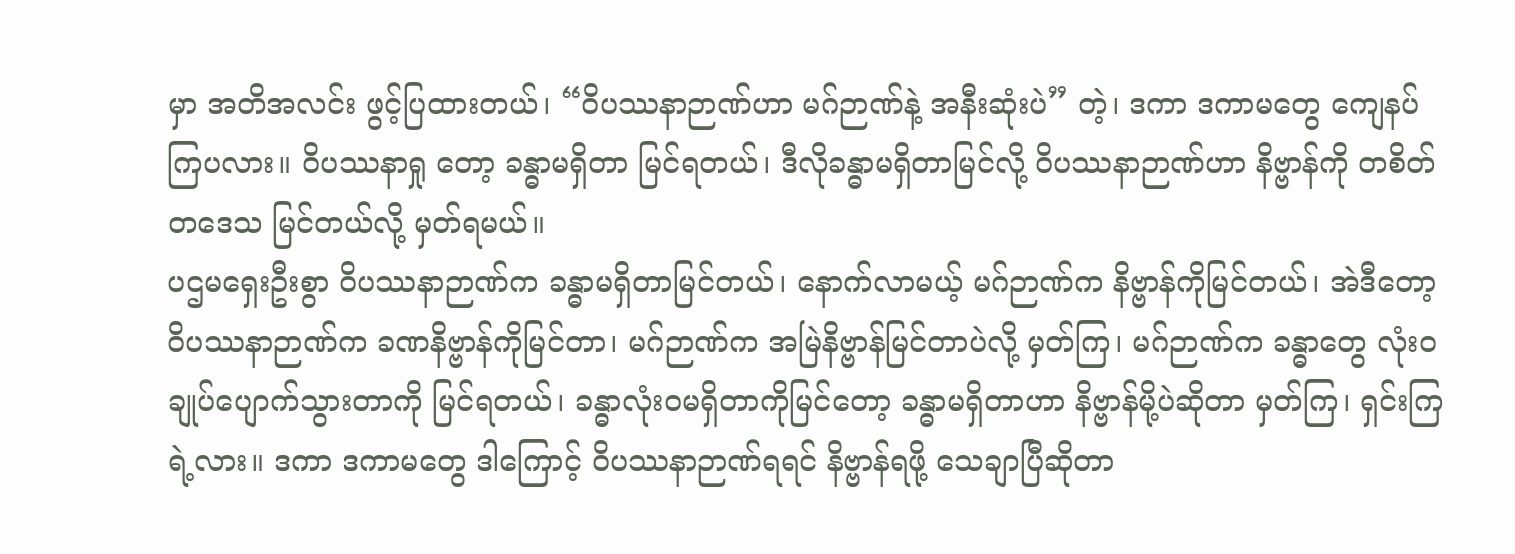မှာ အတိအလင်း ဖွင့်ပြထားတယ်၊ “ဝိပဿနာဉာဏ်ဟာ မဂ်ဉာဏ်နဲ့ အနီးဆုံးပဲ” တဲ့၊ ဒကာ ဒကာမတွေ ကျေနပ်ကြပလား။ ဝိပဿနာရှု တော့ ခန္ဓာမရှိတာ မြင်ရတယ်၊ ဒီလိုခန္ဓာမရှိတာမြင်လို့ ဝိပဿနာဉာဏ်ဟာ နိဗ္ဗာန်ကို တစိတ်တဒေသ မြင်တယ်လို့ မှတ်ရမယ်။
ပဌမရှေးဦးစွာ ဝိပဿနာဉာဏ်က ခန္ဓာမရှိတာမြင်တယ်၊ နောက်လာမယ့် မဂ်ဉာဏ်က နိဗ္ဗာန်ကိုမြင်တယ်၊ အဲဒီတော့ ဝိပဿနာဉာဏ်က ခဏနိဗ္ဗာန်ကိုမြင်တာ၊ မဂ်ဉာဏ်က အမြဲနိဗ္ဗာန်မြင်တာပဲလို့ မှတ်ကြ၊ မဂ်ဉာဏ်က ခန္ဓာတွေ လုံးဝချုပ်ပျောက်သွားတာကို မြင်ရတယ်၊ ခန္ဓာလုံးဝမရှိတာကိုမြင်တော့ ခန္ဓာမရှိတာဟာ နိဗ္ဗာန်မို့ပဲဆိုတာ မှတ်ကြ၊ ရှင်းကြရဲ့လား။ ဒကာ ဒကာမတွေ ဒါကြောင့် ဝိပဿနာဉာဏ်ရရင် နိဗ္ဗာန်ရဖို့ သေချာပြီဆိုတာ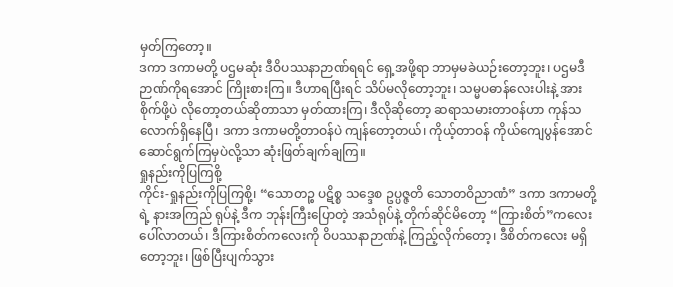မှတ်ကြတော့။
ဒကာ ဒကာမတို့ ပဌမဆုံး ဒီဝိပဿနာဉာဏ်ရရင် ရှေ့အဖို့ရာ ဘာမှမခဲယဉ်းတော့ဘူး၊ ပဌမဒီဉာဏ်ကိုရအောင် ကြိုးစားကြ။ ဒီဟာရပြီးရင် သိပ်မလိုတော့ဘူး၊ သမ္မပဓာန်လေးပါးနဲ့ အားစိုက်ဖို့ပဲ လိုတော့တယ်ဆိုတာသာ မှတ်ထားကြ၊ ဒီလိုဆိုတော့ ဆရာသမားတာဝန်ဟာ ကုန်သလောက်ရှိနေပြီ၊ ဒကာ ဒကာမတို့တာဝန်ပဲ ကျန်တော့တယ်၊ ကိုယ့်တာဝန် ကိုယ်ကျေပွန်အောင် ဆောင်ရွက်ကြမှပဲလို့သာ ဆုံးဖြတ်ချက်ချကြ။
ရှုနည်းကိုပြကြစို့
ကိုင်း-ရှုနည်းကိုပြကြစို့၊ “သောတဉ္စ ပဋိစ္စ သဒ္ဒေစ ဥပ္ပဇ္ဇတိ သောတဝိညာဏံ” ဒကာ ဒကာမတို့ရဲ့ နားအကြည် ရုပ်နဲ့ ဒီက ဘုန်းကြီးပြောတဲ့ အသံရုပ်နဲ့ တိုက်ဆိုင်မိတော့ “ကြားစိတ်”ကလေး ပေါ်လာတယ်၊ ဒီကြားစိတ်ကလေးကို ဝိပဿနာဉာဏ်နဲ့ ကြည့်လိုက်တော့၊ ဒီစိတ်ကလေး မရှိတော့ဘူး၊ ဖြစ်ပြီးပျက်သွား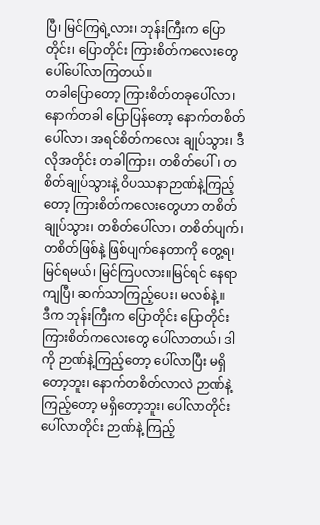ပြီ၊ မြင်ကြရဲ့လား၊ ဘုန်းကြီးက ပြောတိုင်း၊ ပြောတိုင်း ကြားစိတ်ကလေးတွေ ပေါ်ပေါ်လာကြတယ်။
တခါပြောတော့ ကြားစိတ်တခုပေါ်လာ၊ နောက်တခါ ပြောပြန်တော့ နောက်တစိတ်ပေါ်လာ၊ အရင်စိတ်ကလေး ချုပ်သွား၊ ဒီလိုအတိုင်း တခါကြား၊ တစိတ်ပေါ်၊ တစိတ်ချုပ်သွားနဲ့ ဝိပဿနာဉာဏ်နဲ့ကြည့်တော့ ကြားစိတ်ကလေးတွေဟာ တစိတ်ချုပ်သွား၊ တစိတ်ပေါ်လာ၊ တစိတ်ပျက်၊ တစိတ်ဖြစ်နဲ့ ဖြစ်ပျက်နေတာကို တွေ့ရ၊ မြင်ရမယ်၊ မြင်ကြပလား။မြင်ရင် နေရာကျပြီ၊ ဆက်သာကြည့်ပေး၊ မလစ်နဲ့။
ဒီက ဘုန်းကြီးက ပြောတိုင်း ပြောတိုင်း ကြားစိတ်ကလေးတွေ ပေါ်လာတယ်၊ ဒါကို ဉာဏ်နဲ့ကြည့်တော့ ပေါ်လာပြီး မရှိတော့ဘူး၊ နောက်တစိတ်လာလဲ ဉာဏ်နဲ့ကြည့်တော့ မရှိတော့ဘူး၊ ပေါ်လာတိုင်း ပေါ်လာတိုင်း ဉာဏ်နဲ့ ကြည့်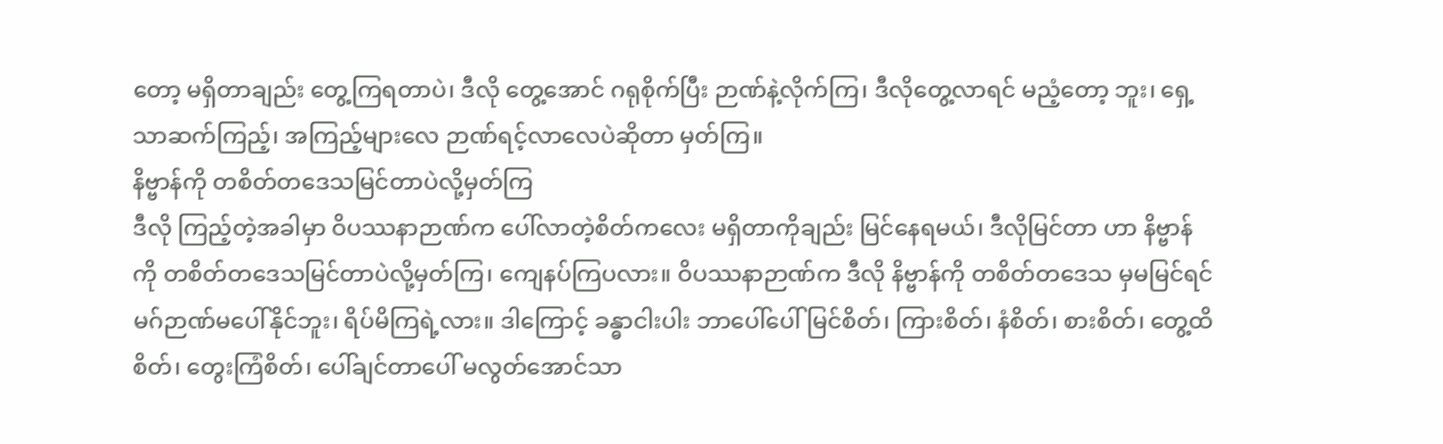တော့ မရှိတာချည်း တွေ့ကြရတာပဲ၊ ဒီလို တွေ့အောင် ဂရုစိုက်ပြီး ဉာဏ်နဲ့လိုက်ကြ၊ ဒီလိုတွေ့လာရင် မညံ့တော့ ဘူး၊ ရှေ့သာဆက်ကြည့်၊ အကြည့်များလေ ဉာဏ်ရင့်လာလေပဲဆိုတာ မှတ်ကြ။
နိဗ္ဗာန်ကို တစိတ်တဒေသမြင်တာပဲလို့မှတ်ကြ
ဒီလို ကြည့်တဲ့အခါမှာ ဝိပဿနာဉာဏ်က ပေါ်လာတဲ့စိတ်ကလေး မရှိတာကိုချည်း မြင်နေရမယ်၊ ဒီလိုမြင်တာ ဟာ နိဗ္ဗာန်ကို တစိတ်တဒေသမြင်တာပဲလို့မှတ်ကြ၊ ကျေနပ်ကြပလား။ ဝိပဿနာဉာဏ်က ဒီလို နိဗ္ဗာန်ကို တစိတ်တဒေသ မှမမြင်ရင် မဂ်ဉာဏ်မပေါ်နိုင်ဘူး၊ ရိပ်မိကြရဲ့လား။ ဒါကြောင့် ခန္ဓာငါးပါး ဘာပေါ်ပေါ် မြင်စိတ်၊ ကြားစိတ်၊ နံစိတ်၊ စားစိတ်၊ တွေ့ထိစိတ်၊ တွေးကြံစိတ်၊ ပေါ်ချင်တာပေါ် မလွတ်အောင်သာ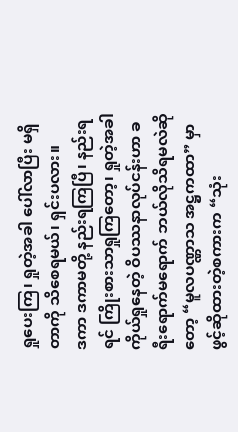ရှုပေးကြ၊ ရှုတဲ့အခါ ပေါ်လာပြီး မရှိတာကို သိစေရမယ်၊ ရှင်းပလား။
ဒကာ ဒကာမတို့ နည်းရကြပြီ၊ နည်းရရင် ကြိုးစားသာရှုကြတော့၊ ရှုတဲ့အခါ ကိုယ်ရှုနေတဲ့ ဝိပဿနာလုပ်ငန်းဟာ ခရီးရောက်မရောက် ဘယ်လိုသိရမလဲဆိုတော့ “မူလပဏ္ဏာသ အဋ္ဌကထာ” မှာ ဖွင့်ဆိုထားတဲ့စကားက “သုံး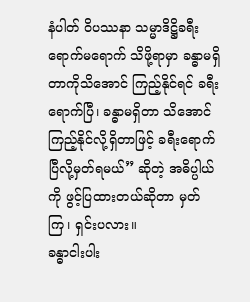နံပါတ် ဝိပဿနာ သမ္မာဒိဋ္ဌိခရီး ရောက်မရောက် သိဖို့ရာမှာ ခန္ဓာမရှိတာကိုသိအောင် ကြည့်နိုင်ရင် ခရီးရောက်ပြီ၊ ခန္ဓာမရှိတာ သိအောင် ကြည့်နိုင်လို့ရှိတာဖြင့် ခရီးရောက်ပြီလို့မှတ်ရမယ်” ဆိုတဲ့ အဓိပ္ပါယ်ကို ဖွင့်ပြထားတယ်ဆိုတာ မှတ်ကြ၊ ရှင်းပလား။
ခန္ဓာငါးပါး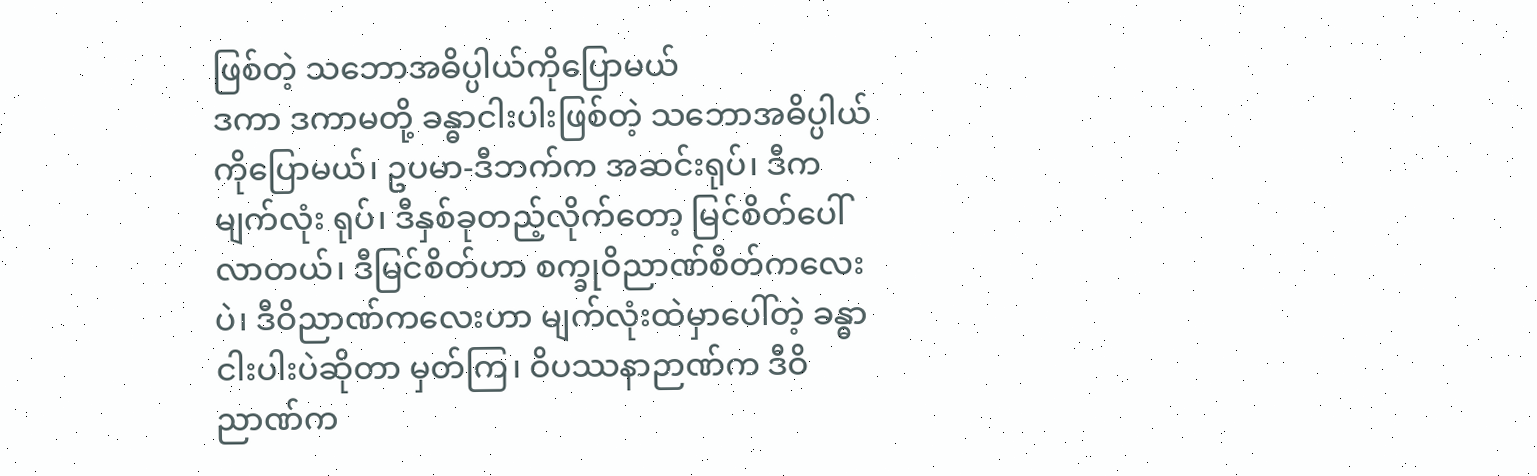ဖြစ်တဲ့ သဘောအဓိပ္ပါယ်ကိုပြောမယ်
ဒကာ ဒကာမတို့ ခန္ဓာငါးပါးဖြစ်တဲ့ သဘောအဓိပ္ပါယ်ကိုပြောမယ်၊ ဥပမာ-ဒီဘက်က အဆင်းရုပ်၊ ဒီက မျက်လုံး ရုပ်၊ ဒီနှစ်ခုတည့်လိုက်တော့ မြင်စိတ်ပေါ်လာတယ်၊ ဒီမြင်စိတ်ဟာ စက္ခုဝိညာဏ်စိတ်ကလေးပဲ၊ ဒီဝိညာဏ်ကလေးဟာ မျက်လုံးထဲမှာပေါ်တဲ့ ခန္ဓာငါးပါးပဲဆိုတာ မှတ်ကြ၊ ဝိပဿနာဉာဏ်က ဒီဝိညာဏ်က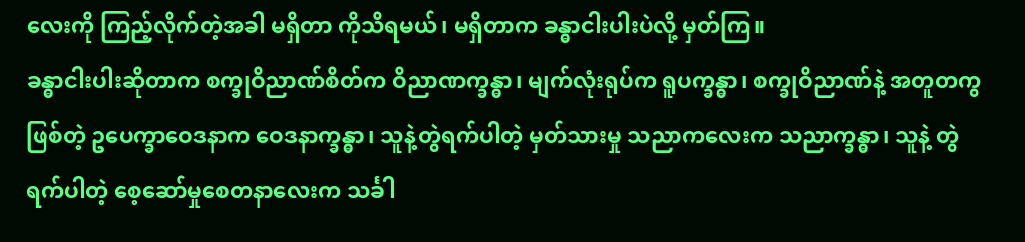လေးကို ကြည့်လိုက်တဲ့အခါ မရှိတာ ကိုသိရမယ်၊ မရှိတာက ခန္ဓာငါးပါးပဲလို့ မှတ်ကြ။
ခန္ဓာငါးပါးဆိုတာက စက္ခုဝိညာဏ်စိတ်က ဝိညာဏက္ခန္ဓာ၊ မျက်လုံးရုပ်က ရူပက္ခန္ဓာ၊ စက္ခုဝိညာဏ်နဲ့ အတူတကွ ဖြစ်တဲ့ ဥပေက္ခာဝေဒနာက ဝေဒနာက္ခန္ဓာ၊ သူနဲ့တွဲရက်ပါတဲ့ မှတ်သားမှု သညာကလေးက သညာက္ခန္ဓာ၊ သူနဲ့ တွဲရက်ပါတဲ့ စေ့ဆော်မှုစေတနာလေးက သင်္ခါ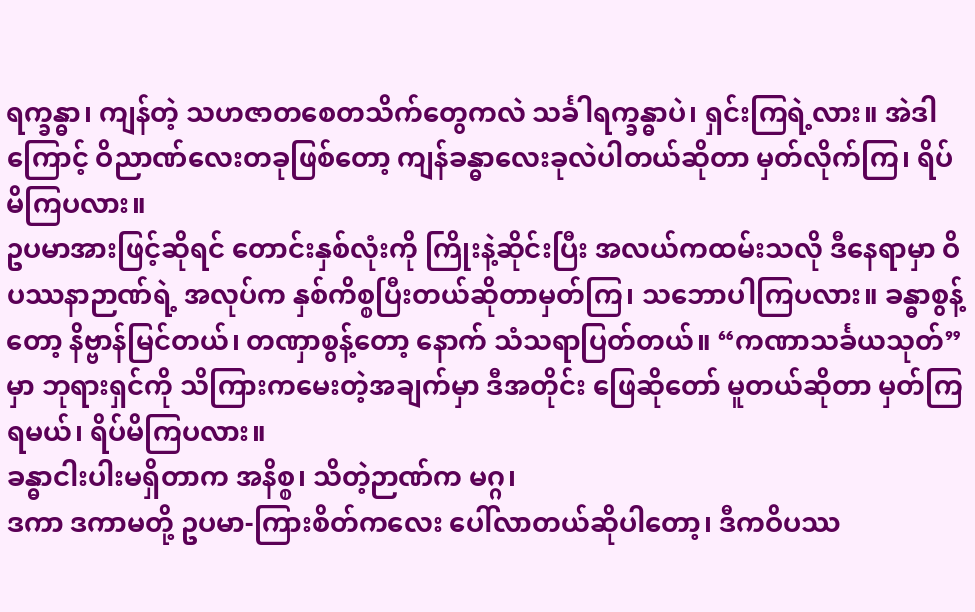ရက္ခန္ဓာ၊ ကျန်တဲ့ သဟဇာတစေတသိက်တွေကလဲ သင်္ခါရက္ခန္ဓာပဲ၊ ရှင်းကြရဲ့လား။ အဲဒါကြောင့် ဝိညာဏ်လေးတခုဖြစ်တော့ ကျန်ခန္ဓာလေးခုလဲပါတယ်ဆိုတာ မှတ်လိုက်ကြ၊ ရိပ်မိကြပလား။
ဥပမာအားဖြင့်ဆိုရင် တောင်းနှစ်လုံးကို ကြိုးနဲ့ဆိုင်းပြီး အလယ်ကထမ်းသလို ဒီနေရာမှာ ဝိပဿနာဉာဏ်ရဲ့ အလုပ်က နှစ်ကိစ္စပြီးတယ်ဆိုတာမှတ်ကြ၊ သဘောပါကြပလား။ ခန္ဓာစွန့်တော့ နိဗ္ဗာန်မြင်တယ်၊ တဏှာစွန့်တော့ နောက် သံသရာပြတ်တယ်။ “ကဏာသင်္ခယသုတ်” မှာ ဘုရားရှင်ကို သိကြားကမေးတဲ့အချက်မှာ ဒီအတိုင်း ဖြေဆိုတော် မူတယ်ဆိုတာ မှတ်ကြရမယ်၊ ရိပ်မိကြပလား။
ခန္ဓာငါးပါးမရှိတာက အနိစ္စ၊ သိတဲ့ဉာဏ်က မဂ္ဂ၊
ဒကာ ဒကာမတို့ ဥပမာ-ကြားစိတ်ကလေး ပေါ်လာတယ်ဆိုပါတော့၊ ဒီကဝိပဿ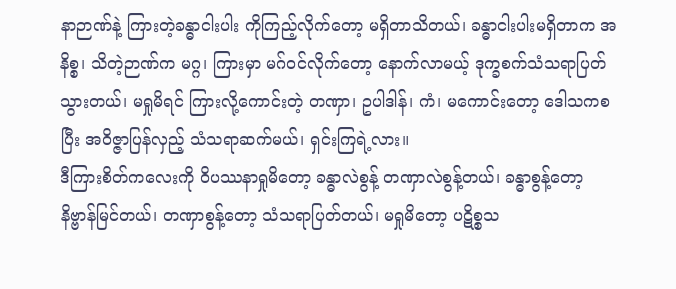နာဉာဏ်နဲ့ ကြားတဲ့ခန္ဓာငါးပါး ကိုကြည့်လိုက်တော့ မရှိတာသိတယ်၊ ခန္ဓာငါးပါးမရှိတာက အနိစ္စ၊ သိတဲ့ဉာဏ်က မဂ္ဂ၊ ကြားမှာ မဂ်ဝင်လိုက်တော့ နောက်လာမယ့် ဒုက္ခစက်သံသရာပြတ်သွားတယ်၊ မရှုမိရင် ကြားလို့ကောင်းတဲ့ တဏှာ၊ ဥပါဒါန်၊ ကံ၊ မကောင်းတော့ ဒေါသကစပြီး အဝိဇ္ဇာပြန်လှည့် သံသရာဆက်မယ်၊ ရှင်းကြရဲ့လား။
ဒီကြားစိတ်ကလေးကို ဝိပဿနာရှုမိတော့ ခန္ဓာလဲစွန့် တဏှာလဲစွန့်တယ်၊ ခန္ဓာစွန့်တော့ နိဗ္ဗာန်မြင်တယ်၊ တဏှာစွန့်တော့ သံသရာပြတ်တယ်၊ မရှုမိတော့ ပဋိစ္စသ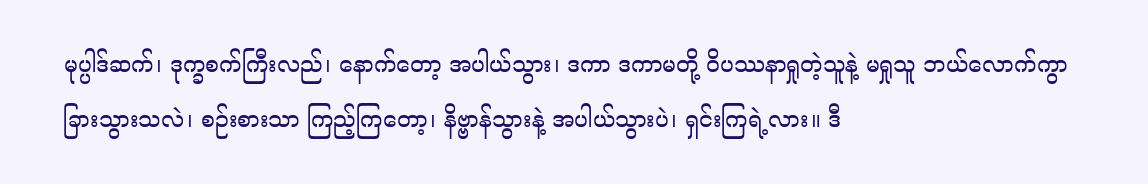မုပ္ပါဒ်ဆက်၊ ဒုက္ခစက်ကြီးလည်၊ နောက်တော့ အပါယ်သွား၊ ဒကာ ဒကာမတို့ ဝိပဿနာရှုတဲ့သူနဲ့ မရှုသူ ဘယ်လောက်ကွာခြားသွားသလဲ၊ စဉ်းစားသာ ကြည့်ကြတော့၊ နိဗ္ဗာန်သွားနဲ့ အပါယ်သွားပဲ၊ ရှင်းကြရဲ့လား။ ဒီ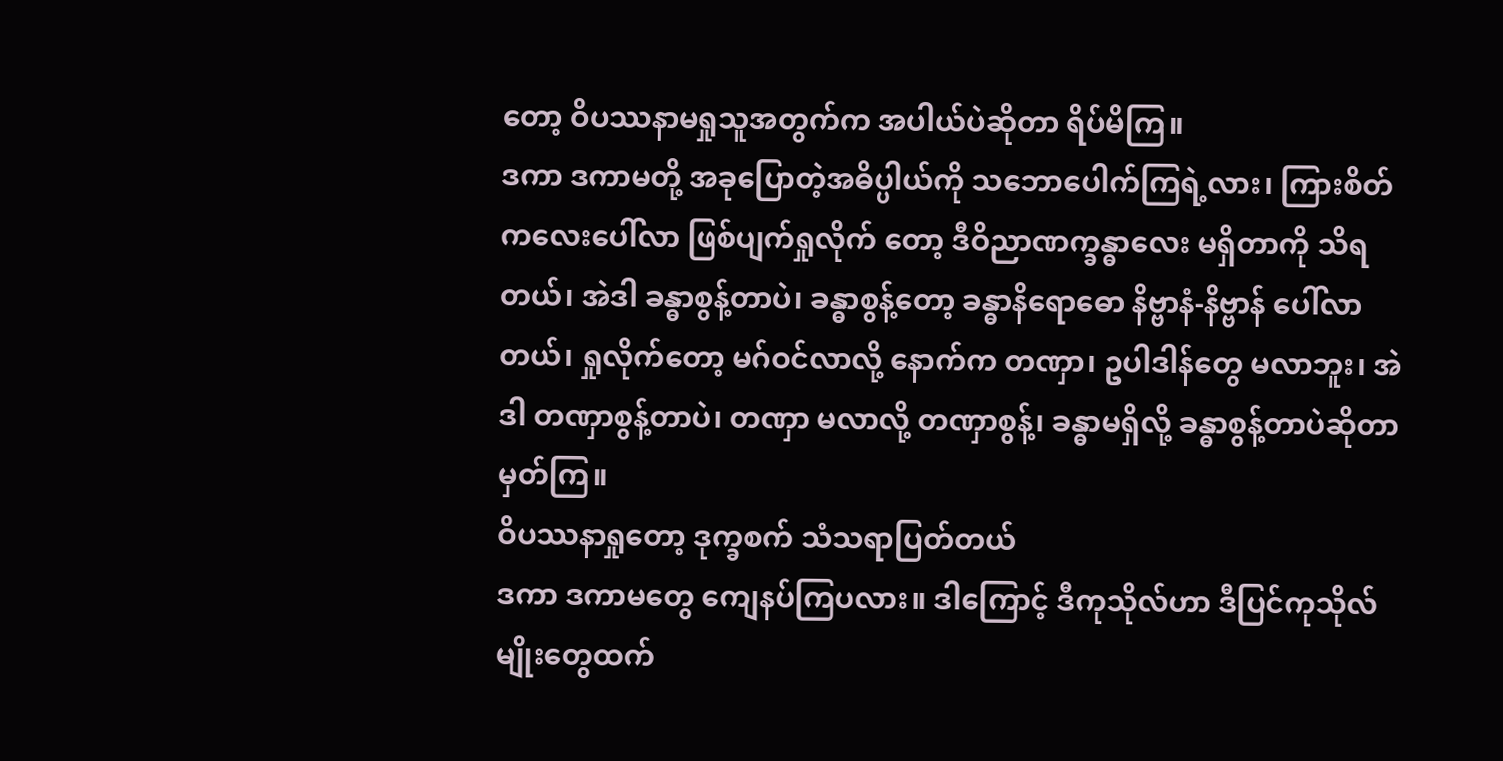တော့ ဝိပဿနာမရှုသူအတွက်က အပါယ်ပဲဆိုတာ ရိပ်မိကြ။
ဒကာ ဒကာမတို့ အခုပြောတဲ့အဓိပ္ပါယ်ကို သဘောပေါက်ကြရဲ့လား၊ ကြားစိတ်ကလေးပေါ်လာ ဖြစ်ပျက်ရှုလိုက် တော့ ဒီဝိညာဏက္ခန္ဓာလေး မရှိတာကို သိရတယ်၊ အဲဒါ ခန္ဓာစွန့်တာပဲ၊ ခန္ဓာစွန့်တော့ ခန္ဓာနိရောဓော နိဗ္ဗာနံ-နိဗ္ဗာန် ပေါ်လာတယ်၊ ရှုလိုက်တော့ မဂ်ဝင်လာလို့ နောက်က တဏှာ၊ ဥပါဒါန်တွေ မလာဘူး၊ အဲဒါ တဏှာစွန့်တာပဲ၊ တဏှာ မလာလို့ တဏှာစွန့်၊ ခန္ဓာမရှိလို့ ခန္ဓာစွန့်တာပဲဆိုတာ မှတ်ကြ။
ဝိပဿနာရှုတော့ ဒုက္ခစက် သံသရာပြတ်တယ်
ဒကာ ဒကာမတွေ ကျေနပ်ကြပလား။ ဒါကြောင့် ဒီကုသိုလ်ဟာ ဒီပြင်ကုသိုလ်မျိုးတွေထက်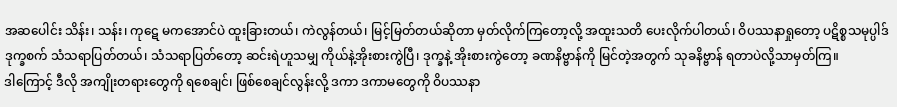အဆပေါင်း သိန်း၊ သန်း၊ ကုဋေ မကအောင်ပဲ ထူးခြားတယ်၊ ကဲလွန်တယ်၊ မြင့်မြတ်တယ်ဆိုတာ မှတ်လိုက်ကြတော့လို့ အထူးသတိ ပေးလိုက်ပါတယ်၊ ဝိပဿနာရှုတော့ ပဋိစ္စသမုပ္ပါဒ် ဒုက္ခစက် သံသရာပြတ်တယ်၊ သံသရာပြတ်တော့ ဆင်းရဲဟူသမျှ ကိုယ်နဲ့အိုးစားကွဲပြီ၊ ဒုက္ခနဲ့ အိုးစားကွဲတော့ ခဏနိဗ္ဗာန်ကို မြင်တဲ့အတွက် သုခနိဗ္ဗာန် ရတာပဲလို့သာမှတ်ကြ။
ဒါကြောင့် ဒီလို အကျိုးတရားတွေကို ရစေချင်၊ ဖြစ်စေချင်လွန်းလို့ ဒကာ ဒကာမတွေကို ဝိပဿနာ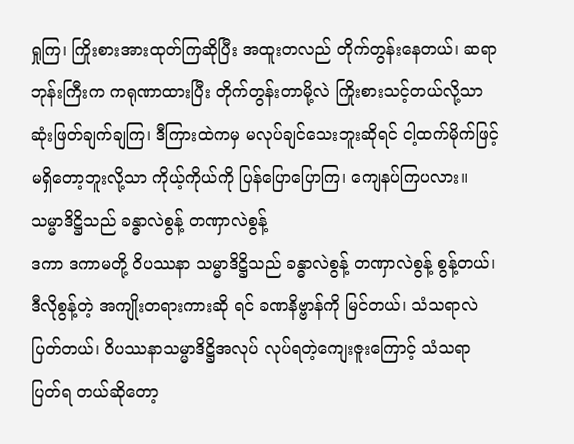ရှုကြ၊ ကြိုးစားအားထုတ်ကြဆိုပြီး အထူးတလည် တိုက်တွန်းနေတယ်၊ ဆရာဘုန်းကြီးက ကရုဏာထားပြီး တိုက်တွန်းတာမို့လဲ ကြိုးစားသင့်တယ်လို့သာ ဆုံးဖြတ်ချက်ချကြ၊ ဒီကြားထဲကမှ မလုပ်ချင်သေးဘူးဆိုရင် ငါ့ထက်မိုက်ဖြင့် မရှိတော့ဘူးလို့သာ ကိုယ့်ကိုယ်ကို ပြန်ပြောပြောကြ၊ ကျေနပ်ကြပလား။
သမ္မာဒိဋ္ဌိသည် ခန္ဓာလဲစွန့် တဏှာလဲစွန့်
ဒကာ ဒကာမတို့ ဝိပဿနာ သမ္မာဒိဋ္ဌိသည် ခန္ဓာလဲစွန့် တဏှာလဲစွန့် စွန့်တယ်၊ ဒီလိုစွန့်တဲ့ အကျိုးတရားကားဆို ရင် ခဏနိဗ္ဗာန်ကို မြင်တယ်၊ သံသရာလဲပြတ်တယ်၊ ဝိပဿနာသမ္မာဒိဋ္ဌိအလုပ် လုပ်ရတဲ့ကျေးဇူးကြောင့် သံသရာပြတ်ရ တယ်ဆိုတော့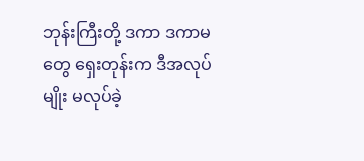ဘုန်းကြီးတို့ ဒကာ ဒကာမတွေ ရှေးတုန်းက ဒီအလုပ်မျိုး မလုပ်ခဲ့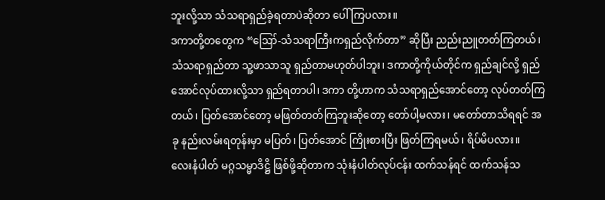ဘူးလို့သာ သံသရာရှည်ခဲ့ရတာပဲဆိုတာ ပေါ်ကြပလား။
ဒကာတို့တတွေက “ဪ-သံသရာကြီးကရှည်လိုက်တာ” ဆိုပြီး ညည်းညူတတ်ကြတယ်၊ သံသရာရှည်တာ သူ့ဖာသာသူ ရှည်တာမဟုတ်ပါဘူး၊ ဒကာတို့ကိုယ်တိုင်က ရှည်ချင်လို့ ရှည်အောင်လုပ်ထားလို့သာ ရှည်ရတာပါ၊ ဒကာ တို့ဟာက သံသရာရှည်အောင်တော့ လုပ်တတ်ကြတယ်၊ ပြတ်အောင်တော့ မဖြတ်တတ်ကြဘူးဆိုတော့ တော်ပါ့မလား၊ မတော်တာသိရရင် အခု နည်းလမ်းရတုန်းမှာ မပြတ်၊ ပြတ်အောင် ကြိုးစားပြီး ဖြတ်ကြရမယ်၊ ရိပ်မိပလား။
လေးနံပါတ် မဂ္ဂသမ္မာဒိဋ္ဌိ ဖြစ်ဖို့ဆိုတာက သုံးနံပါတ်လုပ်ငန်း ထက်သန်ရင် ထက်သန်သ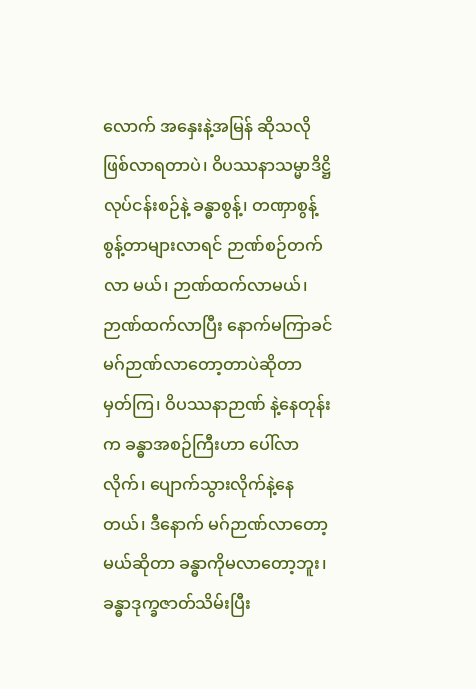လောက် အနှေးနဲ့အမြန် ဆိုသလို ဖြစ်လာရတာပဲ၊ ဝိပဿနာသမ္မာဒိဋ္ဌိလုပ်ငန်းစဉ်နဲ့ ခန္ဓာစွန့်၊ တဏှာစွန့် စွန့်တာများလာရင် ဉာဏ်စဉ်တက်လာ မယ်၊ ဉာဏ်ထက်လာမယ်၊ ဉာဏ်ထက်လာပြီး နောက်မကြာခင် မဂ်ဉာဏ်လာတော့တာပဲဆိုတာ မှတ်ကြ၊ ဝိပဿနာဉာဏ် နဲ့နေတုန်းက ခန္ဓာအစဉ်ကြီးဟာ ပေါ်လာလိုက်၊ ပျောက်သွားလိုက်နဲ့နေတယ်၊ ဒီနောက် မဂ်ဉာဏ်လာတော့မယ်ဆိုတာ ခန္ဓာကိုမလာတော့ဘူး၊ ခန္ဓာဒုက္ခဇာတ်သိမ်းပြီး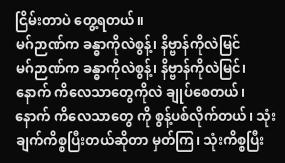ငြိမ်းတာပဲ တွေ့ရတယ်။
မဂ်ဉာဏ်က ခန္ဓာကိုလဲစွန့်၊ နိဗ္ဗာန်ကိုလဲမြင်
မဂ်ဉာဏ်က ခန္ဓာကိုလဲစွန့်၊ နိဗ္ဗာန်ကိုလဲမြင်၊ နောက် ကိလေသာတွေကိုလဲ ချုပ်စေတယ်၊ နောက် ကိလေသာတွေ ကို စွန့်ပစ်လိုက်တယ်၊ သုံးချက်ကိစ္စပြီးတယ်ဆိုတာ မှတ်ကြ၊ သုံးကိစ္စပြီး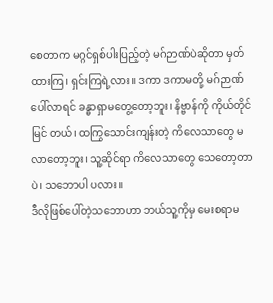စေတာက မဂ္ဂင်ရှစ်ပါးပြည့်တဲ့ မဂ်ဉာဏ်ပဲဆိုတာ မှတ်ထားကြ၊ ရှင်းကြရဲ့လား။ ဒကာ ဒကာမတို့ မဂ်ဉာဏ်ပေါ်လာရင် ခန္ဓာရှာမတွေ့တော့ဘူး၊ နိဗ္ဗာန်ကို ကိုယ်တိုင်မြင် တယ်၊ ထကြွသောင်းကျန်းတဲ့ ကိလေသာတွေ မလာတော့ဘူး၊ သူ့ဆိုင်ရာ ကိလေသာတွေ သေတော့တာပဲ၊ သဘောပါ ပလား။
ဒီလိုဖြစ်ပေါ်တဲ့သဘောဟာ ဘယ်သူ့ကိုမှ မေးစရာမ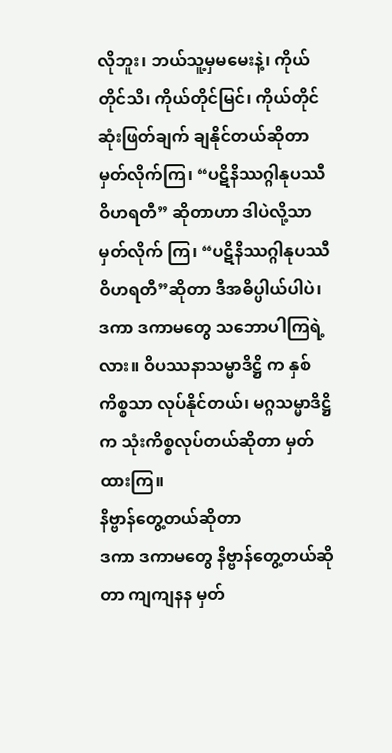လိုဘူး၊ ဘယ်သူ့မှမမေးနဲ့၊ ကိုယ်တိုင်သိ၊ ကိုယ်တိုင်မြင်၊ ကိုယ်တိုင်ဆုံးဖြတ်ချက် ချနိုင်တယ်ဆိုတာ မှတ်လိုက်ကြ၊ “ပဋိနိဿဂ္ဂါနုပဿီ ဝိဟရတီ” ဆိုတာဟာ ဒါပဲလို့သာ မှတ်လိုက် ကြ၊ “ပဋိနိဿဂ္ဂါနုပဿီ ဝိဟရတီ”ဆိုတာ ဒီအဓိပ္ပါယ်ပါပဲ၊ ဒကာ ဒကာမတွေ သဘောပါကြရဲ့လား။ ဝိပဿနာသမ္မာဒိဋ္ဌိ က နှစ်ကိစ္စသာ လုပ်နိုင်တယ်၊ မဂ္ဂသမ္မာဒိဋ္ဌိက သုံးကိစ္စလုပ်တယ်ဆိုတာ မှတ်ထားကြ။
နိဗ္ဗာန်တွေ့တယ်ဆိုတာ
ဒကာ ဒကာမတွေ နိဗ္ဗာန်တွေ့တယ်ဆိုတာ ကျကျနန မှတ်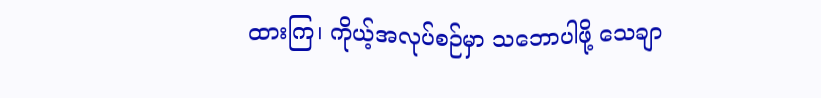ထားကြ၊ ကိုယ့်အလုပ်စဉ်မှာ သဘောပါဖို့ သေချာ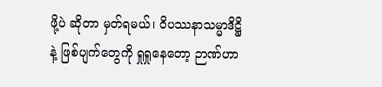ဖို့ပဲ ဆိုတာ မှတ်ရမယ်၊ ဝိပဿနာသမ္မာဒိဋ္ဌိနဲ့ ဖြစ်ပျက်တွေကို ရှုရှုနေတော့ ဉာဏ်ဟာ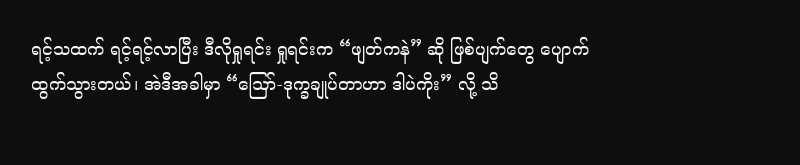ရင့်သထက် ရင့်ရင့်လာပြီး ဒီလိုရှုရင်း ရှုရင်းက “ဖျတ်ကနဲ” ဆို ဖြစ်ပျက်တွေ ပျောက်ထွက်သွားတယ်၊ အဲဒီအခါမှာ “ဪ-ဒုက္ခချုပ်တာဟာ ဒါပဲကိုး” လို့ သိ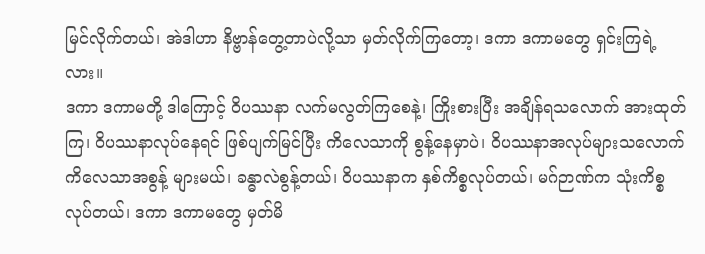မြင်လိုက်တယ်၊ အဲဒါဟာ နိဗ္ဗာန်တွေ့တာပဲလို့သာ မှတ်လိုက်ကြတော့၊ ဒကာ ဒကာမတွေ ရှင်းကြရဲ့လား။
ဒကာ ဒကာမတို့ ဒါကြောင့် ဝိပဿနာ လက်မလွတ်ကြစေနဲ့၊ ကြိုးစားပြီး အချိန်ရသလောက် အားထုတ်ကြ၊ ဝိပဿနာလုပ်နေရင် ဖြစ်ပျက်မြင်ပြီး ကိလေသာကို စွန့်နေမှာပဲ၊ ဝိပဿနာအလုပ်များသလောက် ကိလေသာအစွန့် များမယ်၊ ခန္ဓာလဲစွန့်တယ်၊ ဝိပဿနာက နှစ်ကိစ္စလုပ်တယ်၊ မဂ်ဉာဏ်က သုံးကိစ္စလုပ်တယ်၊ ဒကာ ဒကာမတွေ မှတ်မိ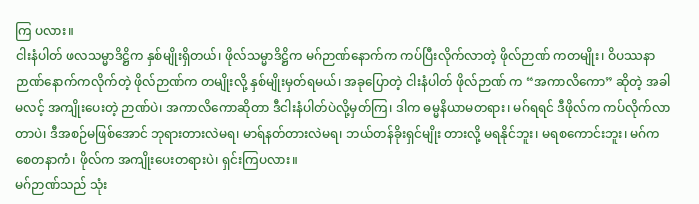ကြ ပလား။
ငါးနံပါတ် ဖလသမ္မာဒိဋ္ဌိက နှစ်မျိုးရှိတယ်၊ ဖိုလ်သမ္မာဒိဋ္ဌိက မဂ်ဉာဏ်နောက်က ကပ်ပြီးလိုက်လာတဲ့ ဖိုလ်ဉာဏ် ကတမျိုး၊ ဝိပဿနာဉာဏ်နောက်ကလိုက်တဲ့ ဖိုလ်ဉာဏ်က တမျိုးလို့ နှစ်မျိုးမှတ်ရမယ်၊ အခုပြောတဲ့ ငါးနံပါတ် ဖိုလ်ဉာဏ် က “အကာလိကော” ဆိုတဲ့ အခါမလင့် အကျိုးပေးတဲ့ ဉာဏ်ပဲ၊ အကာလိကောဆိုတာ ဒီငါးနံပါတ်ပဲလို့မှတ်ကြ၊ ဒါက ဓမ္မနိယာမတရား၊ မဂ်ရရင် ဒီဖိုလ်က ကပ်လိုက်လာတာပဲ၊ ဒီအစဉ်မဖြစ်အောင် ဘုရားတားလဲမရ၊ မာရ်နတ်တားလဲမရ၊ ဘယ်တန်ခိုးရှင်မျိုး တားလို့ မရနိုင်ဘူး၊ မရစကောင်းဘူး၊ မဂ်က စေတနာကံ၊ ဖိုလ်က အကျိုးပေးတရားပဲ၊ ရှင်းကြပလား။
မဂ်ဉာဏ်သည် သုံး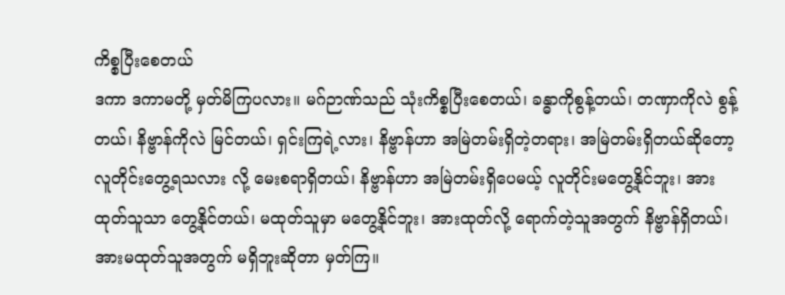ကိစ္စပြီးစေတယ်
ဒကာ ဒကာမတို့ မှတ်မိကြပလား။ မဂ်ဉာဏ်သည် သုံးကိစ္စပြီးစေတယ်၊ ခန္ဓာကိုစွန့်တယ်၊ တဏှာကိုလဲ စွန့်တယ်၊ နိဗ္ဗာန်ကိုလဲ မြင်တယ်၊ ရှင်းကြရဲ့လား၊ နိဗ္ဗာန်ဟာ အမြဲတမ်းရှိတဲ့တရား၊ အမြဲတမ်းရှိတယ်ဆိုတော့ လူတိုင်းတွေ့ရသလား လို့ မေးစရာရှိတယ်၊ နိဗ္ဗာန်ဟာ အမြဲတမ်းရှိပေမယ့် လူတိုင်းမတွေ့နိုင်ဘူး၊ အားထုတ်သူသာ တွေ့နိုင်တယ်၊ မထုတ်သူမှာ မတွေ့နိုင်ဘူး၊ အားထုတ်လို့ ရောက်တဲ့သူအတွက် နိဗ္ဗာန်ရှိတယ်၊ အားမထုတ်သူအတွက် မရှိဘူးဆိုတာ မှတ်ကြ။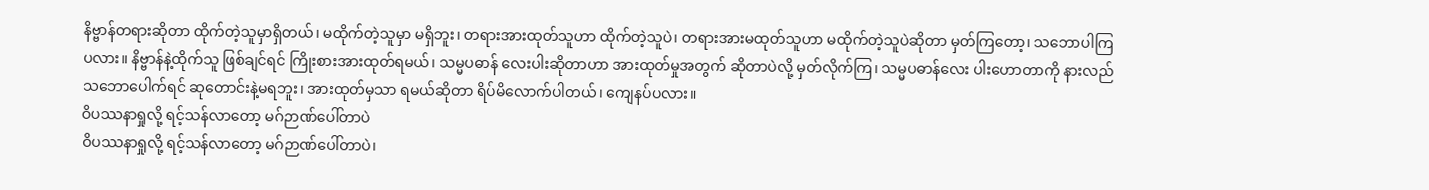နိဗ္ဗာန်တရားဆိုတာ ထိုက်တဲ့သူမှာရှိတယ်၊ မထိုက်တဲ့သူမှာ မရှိဘူး၊ တရားအားထုတ်သူဟာ ထိုက်တဲ့သူပဲ၊ တရားအားမထုတ်သူဟာ မထိုက်တဲ့သူပဲဆိုတာ မှတ်ကြတော့၊ သဘောပါကြပလား။ နိဗ္ဗာန်နဲ့ထိုက်သူ ဖြစ်ချင်ရင် ကြိုးစားအားထုတ်ရမယ်၊ သမ္မပဓာန် လေးပါးဆိုတာဟာ အားထုတ်မှုအတွက် ဆိုတာပဲလို့ မှတ်လိုက်ကြ၊ သမ္မပဓာန်လေး ပါးဟောတာကို နားလည်သဘောပေါက်ရင် ဆုတောင်းနဲ့မရဘူး၊ အားထုတ်မှသာ ရမယ်ဆိုတာ ရိပ်မိလောက်ပါတယ်၊ ကျေနပ်ပလား။
ဝိပဿနာရှုလို့ ရင့်သန်လာတော့ မဂ်ဉာဏ်ပေါ်တာပဲ
ဝိပဿနာရှုလို့ ရင့်သန်လာတော့ မဂ်ဉာဏ်ပေါ်တာပဲ၊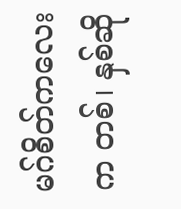မဂ်စိတ်ကလေးက တစ်၊ နှစ်ဆို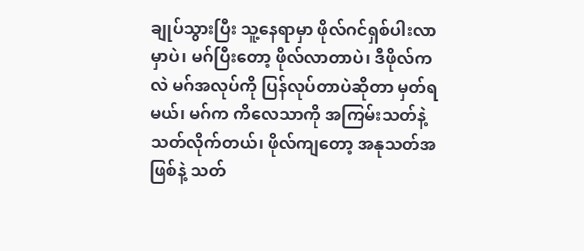ချုပ်သွားပြီး သူ့နေရာမှာ ဖိုလ်ဂင်ရှစ်ပါးလာမှာပဲ၊ မဂ်ပြီးတော့ ဖိုလ်လာတာပဲ၊ ဒီဖိုလ်ကလဲ မဂ်အလုပ်ကို ပြန်လုပ်တာပဲဆိုတာ မှတ်ရမယ်၊ မဂ်က ကိလေသာကို အကြမ်းသတ်နဲ့ သတ်လိုက်တယ်၊ ဖိုလ်ကျတော့ အနုသတ်အဖြစ်နဲ့ သတ်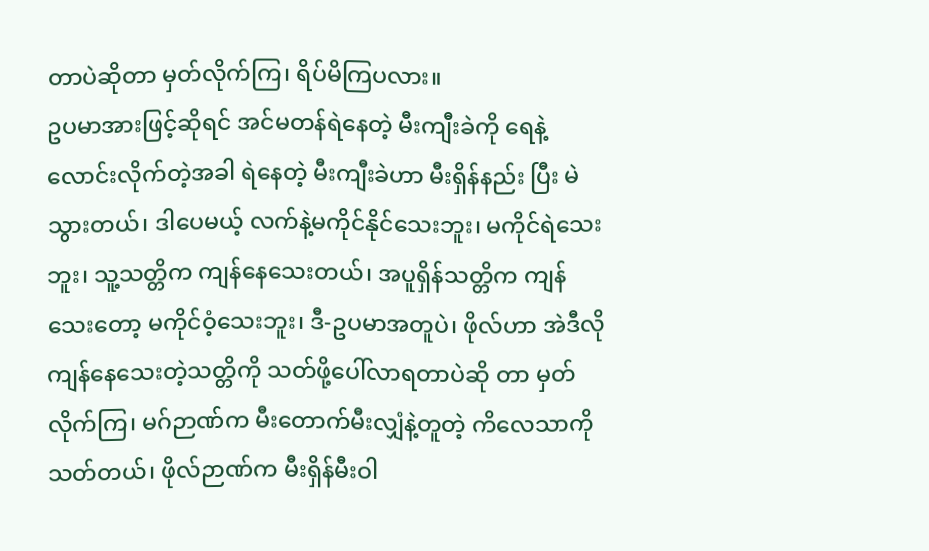တာပဲဆိုတာ မှတ်လိုက်ကြ၊ ရိပ်မိကြပလား။
ဥပမာအားဖြင့်ဆိုရင် အင်မတန်ရဲနေတဲ့ မီးကျီးခဲကို ရေနဲ့လောင်းလိုက်တဲ့အခါ ရဲနေတဲ့ မီးကျီးခဲဟာ မီးရှိန်နည်း ပြီး မဲသွားတယ်၊ ဒါပေမယ့် လက်နဲ့မကိုင်နိုင်သေးဘူး၊ မကိုင်ရဲသေးဘူး၊ သူ့သတ္တိက ကျန်နေသေးတယ်၊ အပူရှိန်သတ္တိက ကျန်သေးတော့ မကိုင်ဝံ့သေးဘူး၊ ဒီ-ဥပမာအတူပဲ၊ ဖိုလ်ဟာ အဲဒီလိုကျန်နေသေးတဲ့သတ္တိကို သတ်ဖို့ပေါ်လာရတာပဲဆို တာ မှတ်လိုက်ကြ၊ မဂ်ဉာဏ်က မီးတောက်မီးလျှံနဲ့တူတဲ့ ကိလေသာကိုသတ်တယ်၊ ဖိုလ်ဉာဏ်က မီးရှိန်မီးဝါ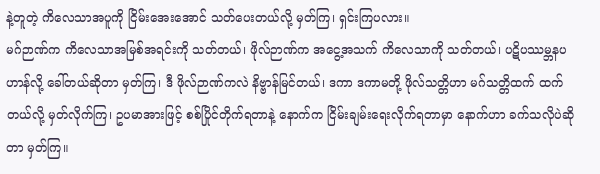နဲ့တူတဲ့ ကိလေသာအပူကို ငြိမ်းအေးအောင် သတ်ပေးတယ်လို့ မှတ်ကြ၊ ရှင်းကြပလား။
မဂ်ဉာဏ်က ကိလေသာအမြစ်အရင်းကို သတ်တယ်၊ ဖိုလ်ဉာဏ်က အငွေ့အသက် ကိလေသာကို သတ်တယ်၊ ပဋိပဿမ္ဘနပဟာန်လို့ ခေါ်တယ်ဆိုတာ မှတ်ကြ၊ ဒီ ဖိုလ်ဉာဏ်ကလဲ နိဗ္ဗာန်မြင်တယ်၊ ဒကာ ဒကာမတို့ ဖိုလ်သတ္တိဟာ မဂ်သတ္တိထက် ထက်တယ်လို့ မှတ်လိုက်ကြ၊ ဥပမာအားဖြင့် စစ်ပြိုင်တိုက်ရတာနဲ့ နောက်က ငြိမ်းချမ်းရေးလိုက်ရတာမှာ နောက်ဟာ ခက်သလိုပဲဆိုတာ မှတ်ကြ။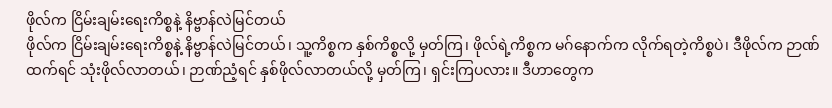ဖိုလ်က ငြိမ်းချမ်းရေးကိစ္စနဲ့ နိဗ္ဗာန်လဲမြင်တယ်
ဖိုလ်က ငြိမ်းချမ်းရေးကိစ္စနဲ့ နိဗ္ဗာန်လဲမြင်တယ်၊ သူ့ကိစ္စက နှစ်ကိစ္စလို့ မှတ်ကြ၊ ဖိုလ်ရဲ့ကိစ္စက မဂ်နောက်က လိုက်ရတဲ့ကိစ္စပဲ၊ ဒီဖိုလ်က ဉာဏ်ထက်ရင် သုံးဖိုလ်လာတယ်၊ ဉာဏ်ညံ့ရင် နှစ်ဖိုလ်လာတယ်လို့ မှတ်ကြ၊ ရှင်းကြပလား။ ဒီဟာတွေက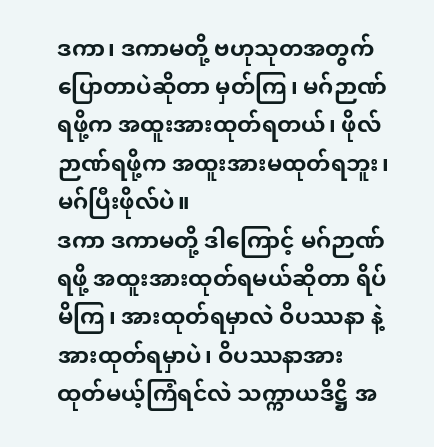ဒကာ၊ ဒကာမတို့ ဗဟုသုတအတွက် ပြောတာပဲဆိုတာ မှတ်ကြ၊ မဂ်ဉာဏ်ရဖို့က အထူးအားထုတ်ရတယ်၊ ဖိုလ်ဉာဏ်ရဖို့က အထူးအားမထုတ်ရဘူး၊ မဂ်ပြီးဖိုလ်ပဲ။
ဒကာ ဒကာမတို့ ဒါကြောင့် မဂ်ဉာဏ်ရဖို့ အထူးအားထုတ်ရမယ်ဆိုတာ ရိပ်မိကြ၊ အားထုတ်ရမှာလဲ ဝိပဿနာ နဲ့ အားထုတ်ရမှာပဲ၊ ဝိပဿနာအားထုတ်မယ့်ကြံရင်လဲ သက္ကာယဒိဋ္ဌိ အ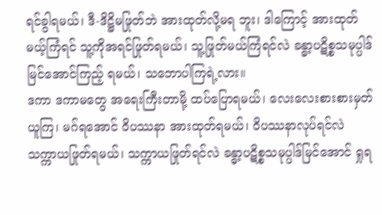ရင်ခွါရမယ်၊ ဒီ-ဒိဋ္ဌိမဖြုတ်ဘဲ အားထုတ်လို့မရ ဘူး၊ ဒါကြောင့် အားထုတ်မယ့်ကြံရင် သူ့ကိုအရင်ဖြုတ်ရမယ်၊ သူ့ဖြုတ်မယ်ကြံရင်လဲ ခန္ဓာ့ပဋိစ္စသမုပ္ပါဒ် မြင်အောင်ကြည့် ရမယ်၊ သဘောပါကြရဲ့လား။
ဒကာ ဒကာမတွေ အရေးကြီးတာမို့ ထပ်ပြောရမယ်၊ လေးလေးစားစားမှတ်ယူကြ၊ မဂ်ရအောင် ဝိပဿနာ အားထုတ်ရမယ်၊ ဝိပဿနာလုပ်ရင်လဲ သက္ကာယဖြုတ်ရမယ်၊ သက္ကာယဖြုတ်ရင်လဲ ခန္ဓာ့ပဋိစ္စသမုပ္ပါဒ်မြင်အောင် ရှုရ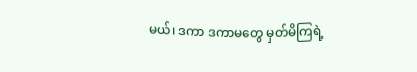မယ်၊ ဒကာ ဒကာမတွေ မှတ်မိကြရဲ့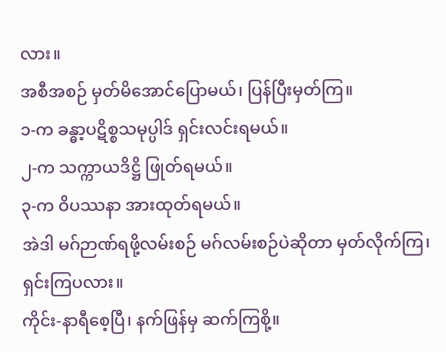လား။
အစီအစဉ် မှတ်မိအောင်ပြောမယ်၊ ပြန်ပြီးမှတ်ကြ။
၁-က ခန္ဓာ့ပဋိစ္စသမုပ္ပါဒ် ရှင်းလင်းရမယ်။
၂-က သက္ကာယဒိဋ္ဌိ ဖြုတ်ရမယ်။
၃-က ဝိပဿနာ အားထုတ်ရမယ်။
အဲဒါ မဂ်ဉာဏ်ရဖို့လမ်းစဉ် မဂ်လမ်းစဉ်ပဲဆိုတာ မှတ်လိုက်ကြ၊ ရှင်းကြပလား။
ကိုင်း-နာရီစေ့ပြီ၊ နက်ဖြန်မှ ဆက်ကြစို့။